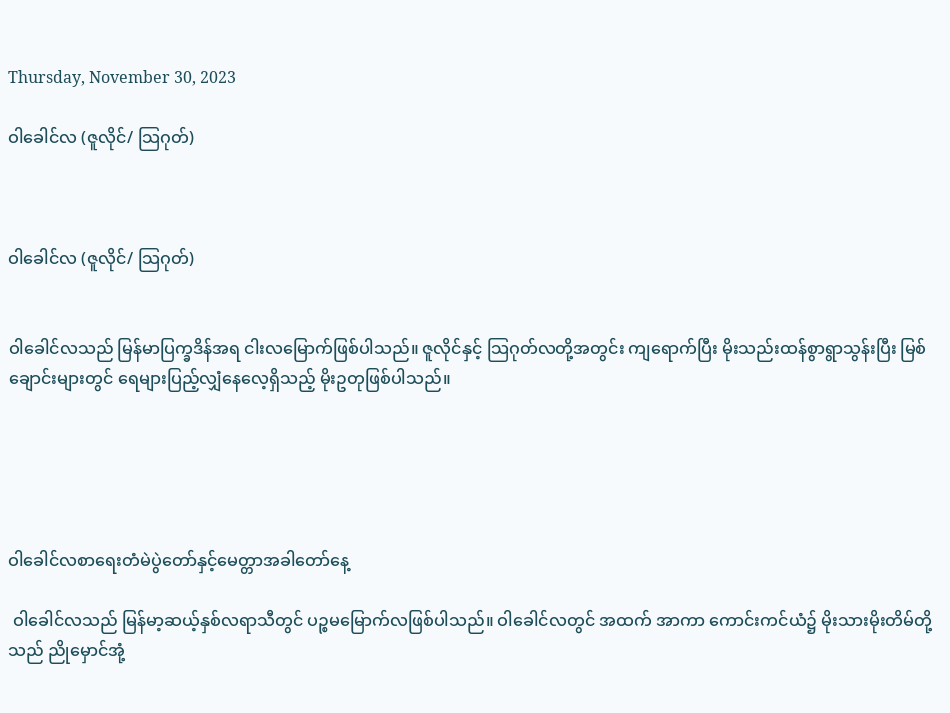Thursday, November 30, 2023

ဝါခေါင်လ (ဇူလိုင်/ သြဂုတ်)



ဝါခေါင်လ (ဇူလိုင်/ သြဂုတ်)


ဝါခေါင်လသည် မြန်မာပြက္ခဒိန်အရ ငါးလမြောက်ဖြစ်ပါသည်။ ဇူလိုင်နှင့် သြဂုတ်လတို့အတွင်း ကျရောက်ပြီး မိုးသည်းထန်စွာရွာသွန်းပြီး မြစ်ချောင်းများတွင် ရေများပြည့်လျှံနေလေ့ရှိသည့် မိုးဥတုဖြစ်ပါသည်။





ဝါခေါင်လစာရေးတံမဲပွဲတော်နှင့်မေတ္တာအခါတော်နေ့

 ဝါခေါင်လသည် မြန်မာ့ဆယ့်နှစ်လရာသီတွင် ပဉ္စမမြောက်လဖြစ်ပါသည်။ ဝါခေါင်လတွင် အထက် အာကာ ကောင်းကင်ယံ၌ မိုးသားမိုးတိမ်တို့သည် ညိုမှောင်အုံ့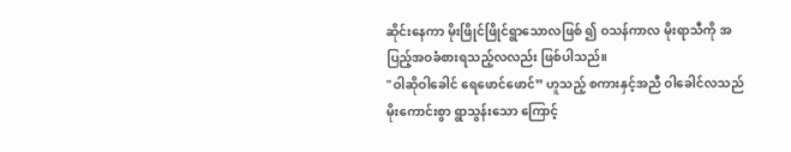ဆိုင်းနေကာ မိုးဖြိုင်ဖြိုင်ရွာသောလဖြစ် ၍ ဝသန်ကာလ မိုးရာသီကို အပြည့်အဝခံစားရသည့်လလည်း ဖြစ်ပါသည်။
"ဝါဆိုဝါခေါင် ရေဖောင်ဖောင်” ဟူသည့် စကားနှင့်အညီ ဝါခေါင်လသည် မိုးကောင်းစွာ ရွာသွန်းသော ကြောင့်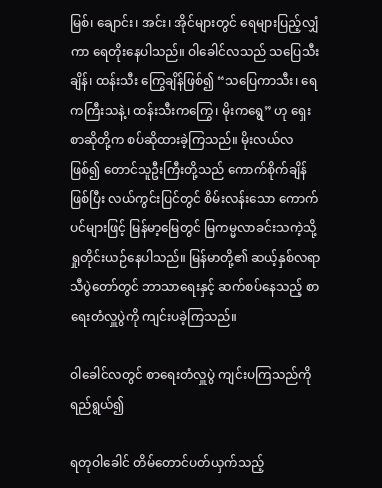မြစ်၊ ချောင်း၊ အင်း၊ အိုင်များတွင် ရေများပြည့်လျှံကာ ရေတိုးနေပါသည်။ ဝါခေါင်လသည် သပြေသီးချိန်၊ ထန်းသီး ကြွေချိန်ဖြစ်၍ “သပြေကာသီး၊ ရေကကြီးသနဲ့၊ ထန်းသီးကကြွေ၊ မိုးကရွေ” ဟု ရှေးစာဆိုတို့က စပ်ဆိုထားခဲ့ကြသည်။ မိုးလယ်လဖြစ်၍ တောင်သူဦးကြီးတို့သည် ကောက်စိုက်ချိန် ဖြစ်ပြီး လယ်ကွင်းပြင်တွင် စိမ်းလန်းသော ကောက်ပင်များဖြင့် မြန်မာ့မြေတွင် မြကမ္မလာခင်းသကဲ့သို့ ရှုတိုင်းယဉ်နေပါသည်။ မြန်မာတို့၏ ဆယ့်နှစ်လရာသီပွဲတော်တွင် ဘာသာရေးနှင့် ဆက်စပ်နေသည့် စာရေးတံလှူပွဲကို ကျင်းပခဲ့ကြသည်။

ဝါခေါင်လတွင် စာရေးတံလှူပွဲ ကျင်းပကြသည်ကို ရည်ရွယ်၍

ရတုဝါခေါင် တိမ်တောင်ပတ်ယှက်သည့်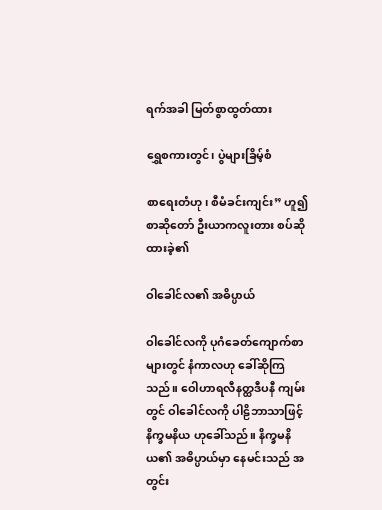ရက်အခါ မြတ်စွာထွတ်ထား

ရွှေစကားတွင်၊ ပွဲများခြိမ့်စံ

စာရေးတံဟု၊ စီမံခင်းကျင်း” ဟူ၍ စာဆိုတော် ဦးယာကလူးတား စပ်ဆိုထားခဲ့၏

ဝါခေါင်လ၏ အဓိပ္ပာယ်

ဝါခေါင်လကို ပုဂံခေတ်ကျောက်စာများတွင် နံကာလဟု ခေါ်ဆိုကြသည်။ ဝေါဟာရလီနတ္ထဒီပနီ ကျမ်း တွင် ဝါခေါင်လကို ပါဠိဘာသာဖြင့် နိက္ခမနိယ ဟုခေါ်သည်။ နိက္ခမနိယ၏ အဓိပ္ပာယ်မှာ နေမင်းသည် အတွင်း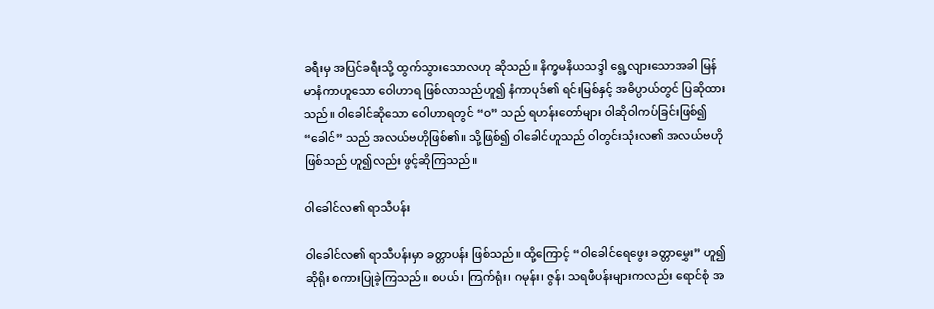ခရီးမှ အပြင်ခရီးသို့ ထွက်သွားသောလဟု ဆိုသည်။ နိက္ခမနိယသဒ္ဒါ ရွေ့လျားသောအခါ မြန်မာနံကာဟူသော ဝေါဟာရ ဖြစ်လာသည်ဟူ၍ နံကာပုဒ်၏ ရင်းမြစ်နှင့် အဓိပ္ပာယ်တွင် ပြဆိုထား သည်။ ဝါခေါင်ဆိုသော ဝေါဟာရတွင် “ဝ” သည် ရဟန်းတော်များ ဝါဆိုဝါကပ်ခြင်းဖြစ်၍ “ခေါင်” သည် အလယ်ဗဟိုဖြစ်၏။ သို့ဖြစ်၍ ဝါခေါင်ဟူသည် ဝါတွင်းသုံးလ၏ အလယ်ဗဟိုဖြစ်သည် ဟူ၍လည်း ဖွင့်ဆိုကြသည်။

ဝါခေါင်လ၏ ရာသီပန်း

ဝါခေါင်လ၏ ရာသီပန်းမှာ ခတ္တာပန်း ဖြစ်သည်။ ထို့ကြောင့် “ဝါခေါင်ရေဖွေး ခတ္တာမွှေး” ဟူ၍ ဆိုရိုး စကားပြုခဲ့ကြသည်။ စပယ်၊ ကြက်ရုံး၊ ဂမုန်း၊ ဇွန်၊ သရဖီပန်းများကလည်း ရောင်စုံ အ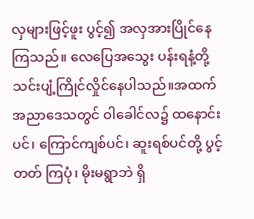လှများဖြင့်ဖူး ပွင့်၍ အလှအားပြိုင်နေကြသည်။ လေပြေအသွေး ပန်းရနံ့တို့ သင်းပျံ့ကြိုင်လှိုင်နေပါသည်။အထက်အညာဒေသတွင် ဝါခေါင်လ၌ ထနောင်းပင်၊ ကြောင်ကျစ်ပင်၊ ဆူးရစ်ပင်တို့ ပွင့်တတ် ကြပုံ၊ မိုးမရွာဘဲ ရှိ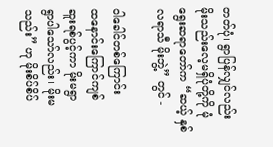တတ်ပုံ၊ ရွာပြန်လျှင်လည်း မိုးသည်းလေ့မရှိပုံတို့ကို မုံရွေးဆရာတော်က “ဆယ့် နှစ်လရာသီ မိုးဘွဲ့” တွင် -

ဝါခေါင်တစ်ကြောင်း
ထနောင်းကြောင်ကျစ်
ဆူးရစ်ပွင့်ကာ မိုးမရွာ
ရွာပါသော်လည်း၊ မိုးမသည်း” ဟု မိုးစိပ်စိပ်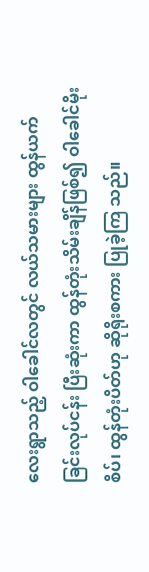လေးရွာသည့် ဝါခေါင်လတွင် လယ်သမားများ ထွန်ယက် ခြင်းလုပ်ငန်း ပြီးဆုံးကာ ထွန်တုံးသိမ်းချိန်ဖြစ်၍ ဝါခေါင်မိုးစိပ်၊ ထွန်တုံးပိတ်ဟု ဆိုရိုးစကား ပြုခဲ့ကြ သည်။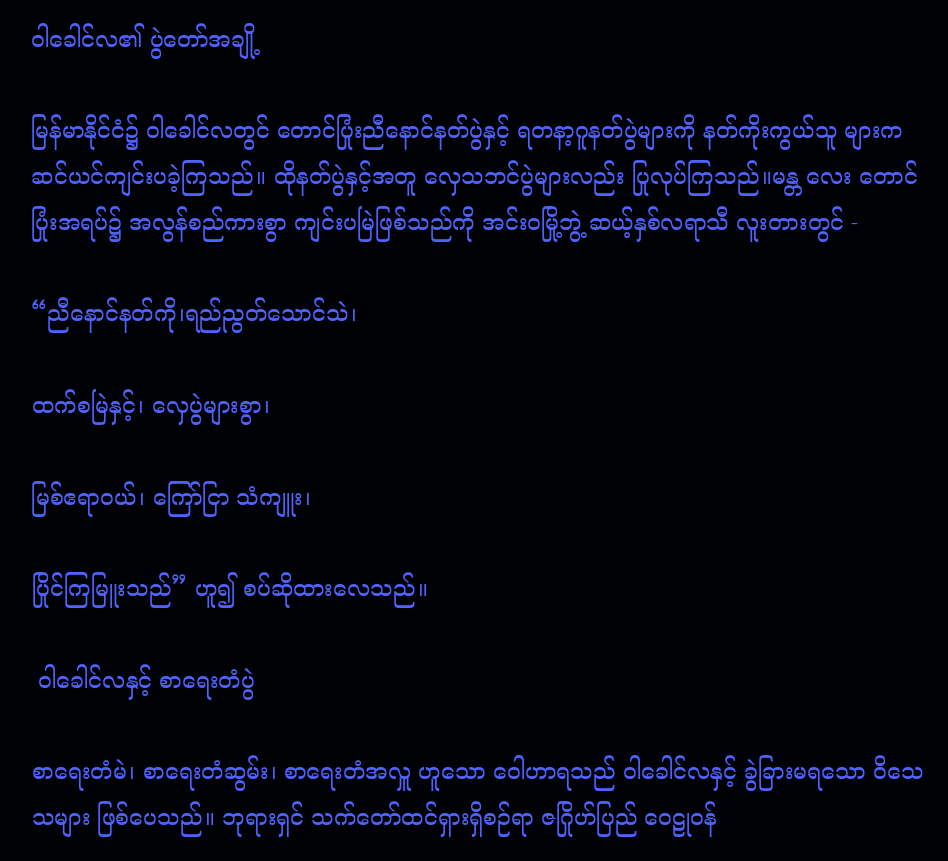ဝါခေါင်လ၏ ပွဲတော်အချို့

မြန်မာနိုင်ငံ၌ ဝါခေါင်လတွင် တောင်ပြုံးညီနောင်နတ်ပွဲနှင့် ရတနာ့ဂူနတ်ပွဲများကို နတ်ကိုးကွယ်သူ များက ဆင်ယင်ကျင်းပခဲ့ကြသည်။ ထိုနတ်ပွဲနှင့်အတူ လှေသဘင်ပွဲများလည်း ပြုလုပ်ကြသည်။မန္တ လေး တောင်ပြုံးအရပ်၌ အလွန်စည်ကားစွာ ကျင်းပမြဲဖြစ်သည်ကို အင်းဝမြို့ဘွဲ့ ဆယ့်နှစ်လရာသီ လူးတားတွင် -

“ညီနောင်နတ်ကို၊ရည်ညွတ်သောင်သဲ၊

ထက်စမြဲနှင့်၊ လှေပွဲများစွာ၊

မြစ်ဧရာဝယ်၊ ကြော်ငြာ သံကျူး၊

ပြိုင်ကြမြူးသည်” ဟူ၍ စပ်ဆိုထားလေသည်။

 ဝါခေါင်လနှင့် စာရေးတံပွဲ

စာရေးတံမဲ၊ စာရေးတံဆွမ်း၊ စာရေးတံအလှူ ဟူသော ဝေါဟာရသည် ဝါခေါင်လနှင့် ခွဲခြားမရသော ဝိသေသများ ဖြစ်ပေသည်။ ဘုရားရှင် သက်တော်ထင်ရှားရှိစဉ်ရာ ဇဂြိုဟ်ပြည် ဝေဠုဝန်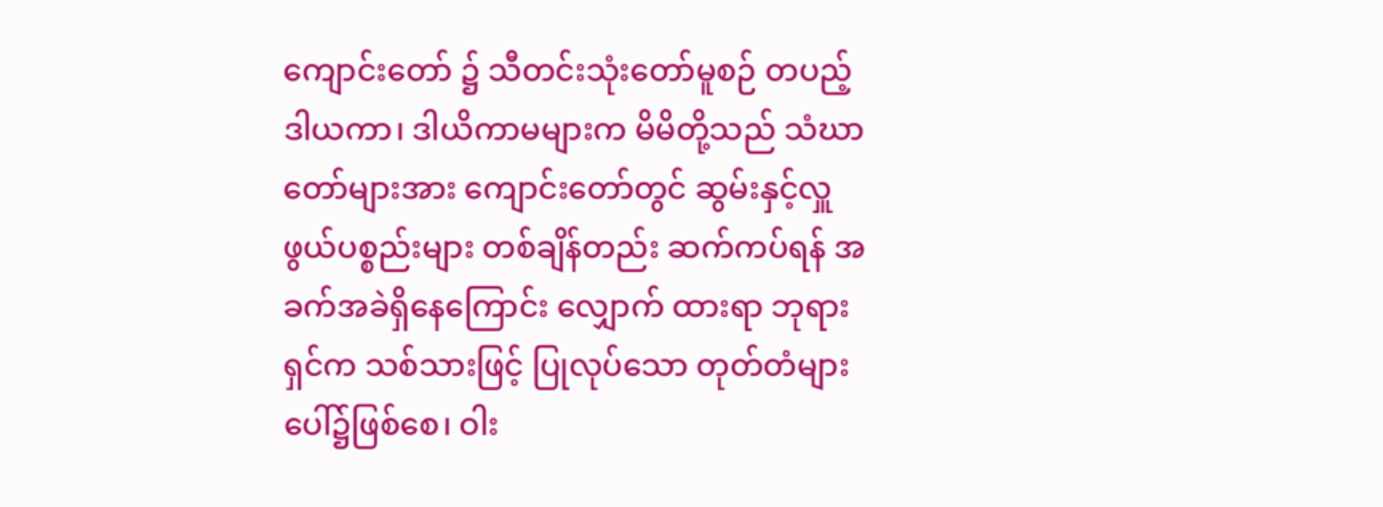ကျောင်းတော် ၌ သီတင်းသုံးတော်မူစဉ် တပည့်ဒါယကာ၊ ဒါယိကာမများက မိမိတို့သည် သံဃာတော်များအား ကျောင်းတော်တွင် ဆွမ်းနှင့်လှူဖွယ်ပစ္စည်းများ တစ်ချိန်တည်း ဆက်ကပ်ရန် အခက်အခဲရှိနေကြောင်း လျှောက် ထားရာ ဘုရားရှင်က သစ်သားဖြင့် ပြုလုပ်သော တုတ်တံများပေါ်၌ဖြစ်စေ၊ ဝါး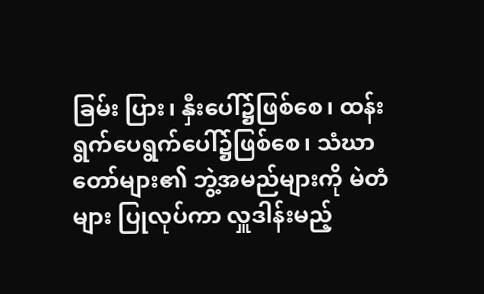ခြမ်း ပြား၊ နှီးပေါ်၌ဖြစ်စေ၊ ထန်းရွက်ပေရွက်ပေါ်၌ဖြစ်စေ၊ သံဃာတော်များ၏ ဘွဲ့အမည်များကို မဲတံများ ပြုလုပ်ကာ လှူဒါန်းမည့်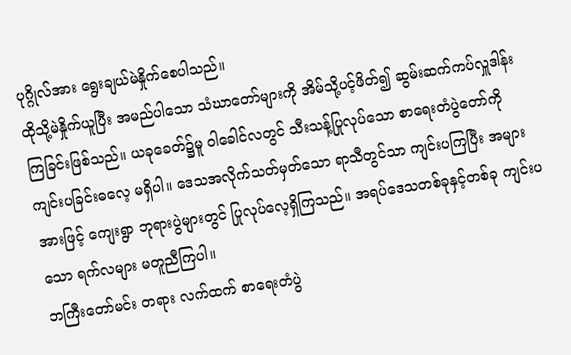ပုဂ္ဂိုလ်အား ရွေးချယ်မဲနှိုက်စေပါသည်။
ထိုသို့မဲနှိုက်ယူပြီး အမည်ပါသော သံဃာတော်များကို အိမ်သို့ပင့်ဖိတ်၍ ဆွမ်းဆက်ကပ်လှူဒါန်း ကြခြင်းဖြစ်သည်။ ယခုခေတ်၌မူ ဝါခေါင်လတွင် သီးသန့်ပြုလုပ်သော စာရေးတံပွဲတော်ကို ကျင်းပခြင်းဓလေ့ မရှိပါ။ ဒေသအလိုက်သတ်မှတ်သော ရာသီတွင်သာ ကျင်းပကြပြီး အများအားဖြင့် ကျေးရွာ ဘုရားပွဲများတွင် ပြုလုပ်လေ့ရှိကြသည်။ အရပ်ဒေသတစ်ခုနှင့်တစ်ခု ကျင်းပသော ရက်လများ မတူညီကြပါ။
ဘကြီးတော်မင်း တရား လက်ထက် စာရေးတံပွဲ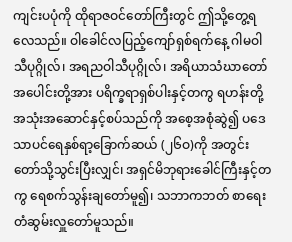ကျင်းပပုံကို ထိုရာဇဝင်တော်ကြီးတွင် ဤသို့တွေ့ရလေသည်။ ဝါခေါင်လပြည့်ကျော်ရှစ်ရက်နေ့ ဂါမဝါသီပုဂ္ဂိုလ်၊ အရညဝါသီပုဂ္ဂိုလ်၊ အရိယာသံဃာတော် အပေါင်းတို့အား ပရိက္ခရာရှစ်ပါးနှင့်တကွ ရဟန်းတို့အသုံးအဆောင်နှင့်စပ်သည်ကို အစေ့အစုံဆွဲ၍ ပဒေ သာပင်ရေနှစ်ရာ့ခြောက်ဆယ် (၂၆ဝ)ကို အတွင်းတော်သို့သွင်းပြီးလျှင်၊ အရှင်မိဘုရားခေါင်ကြီးနှင့်တကွ ရေစက်သွန်းချတော်မူ၍၊ သဘာကဘတ် စာရေးတံဆွမ်းလှူတော်မူသည်။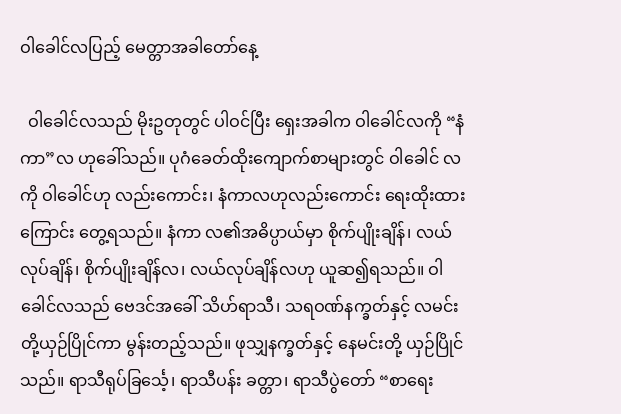ဝါခေါင်လပြည့် မေတ္တာအခါတော်နေ့

  ဝါခေါင်လသည် မိုးဥတုတွင် ပါဝင်ပြီး ရှေးအခါက ဝါခေါင်လကို “နံကာ”လ ဟုခေါ်သည်။ ပုဂံခေတ်ထိုးကျောက်စာများတွင် ဝါခေါင် လကို ဝါခေါင်ဟု လည်းကောင်း၊ နံကာလဟုလည်းကောင်း ရေးထိုးထားကြောင်း တွေ့ရသည်။ နံကာ လ၏အဓိပ္ပာယ်မှာ စိုက်ပျိုးချိန်၊ လယ်လုပ်ချိန်၊ စိုက်ပျိုးချိန်လ၊ လယ်လုပ်ချိန်လဟု ယူဆ၍ရသည်။ ဝါခေါင်လသည် ဗေဒင်အခေါ် သိဟ်ရာသီ၊ သရဝဏ်နက္ခတ်နှင့် လမင်းတို့ယှဉ်ပြိုင်ကာ မွန်းတည့်သည်။ ဖုသျှနက္ခတ်နှင့် နေမင်းတို့ ယှဉ်ပြိုင်သည်။ ရာသီရုပ်ခြင်္သေ့၊ ရာသီပန်း ခတ္တာ၊ ရာသီပွဲတော် “စာရေး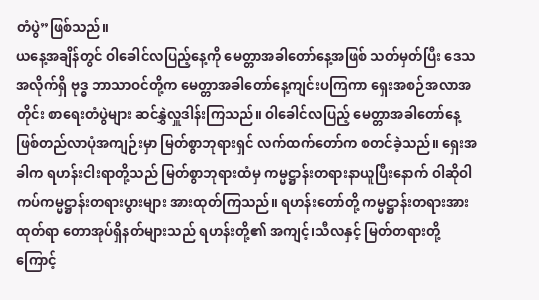တံပွဲ”ဖြစ်သည်။
ယနေ့အချိန်တွင် ဝါခေါင်လပြည့်နေ့ကို မေတ္တာအခါတော်နေ့အဖြစ် သတ်မှတ်ပြီး ဒေသအလိုက်ရှိ ဗုဒ္ဓ ဘာသာဝင်တို့က မေတ္တာအခါတော်နေ့ကျင်းပကြကာ ရှေးအစဉ်အလာအတိုင်း စာရေးတံပွဲများ ဆင်နွှဲလှူဒါန်းကြသည်။ ဝါခေါင်လပြည့် မေတ္တာအခါတော်နေ့ ဖြစ်တည်လာပုံအကျဉ်းမှာ မြတ်စွာဘုရားရှင် လက်ထက်တော်က စတင်ခဲ့သည်။ ရှေးအခါက ရဟန်းငါးရာတို့သည် မြတ်စွာဘုရားထံမှ ကမ္မဋ္ဌာန်းတရားနာယူပြီးနောက် ဝါဆိုဝါကပ်ကမ္မဋ္ဌာန်းတရားပွားများ အားထုတ်ကြသည်။ ရဟန်းတော်တို့ ကမ္မဋ္ဌာန်းတရားအားထုတ်ရာ တောအုပ်ရှိနတ်များသည် ရဟန်းတို့၏ အကျင့်၊သီလနှင့် မြတ်တရားတို့ကြောင့်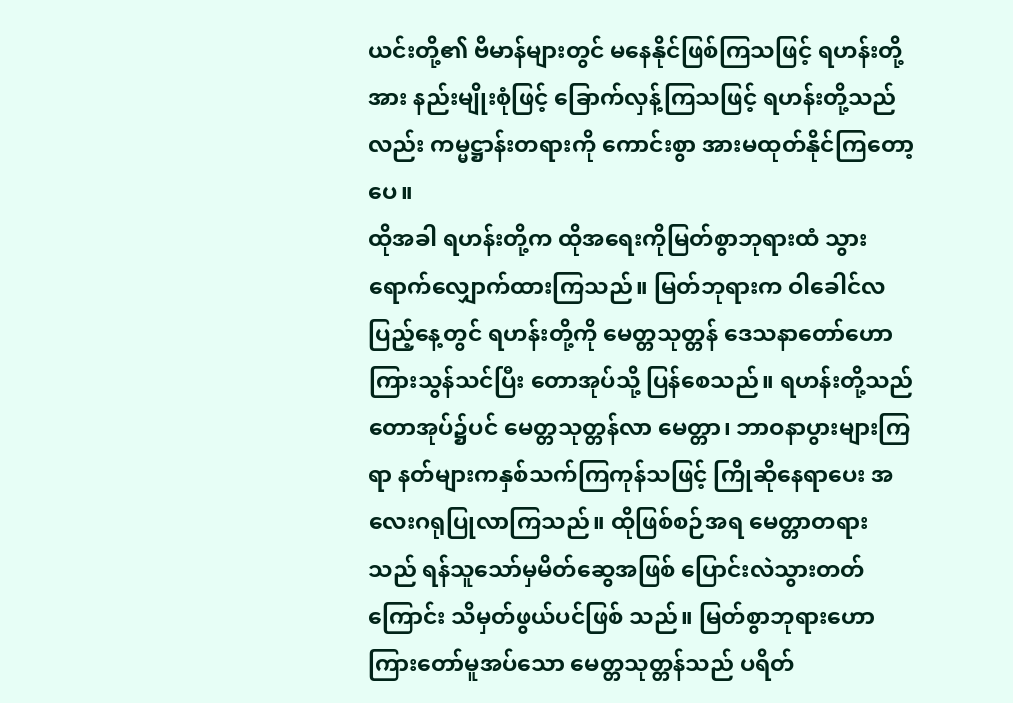ယင်းတို့၏ ဗိမာန်များတွင် မနေနိုင်ဖြစ်ကြသဖြင့် ရဟန်းတို့အား နည်းမျိုးစုံဖြင့် ခြောက်လှန့်ကြသဖြင့် ရဟန်းတို့သည်လည်း ကမ္မဋ္ဌာန်းတရားကို ကောင်းစွာ အားမထုတ်နိုင်ကြတော့ပေ။
ထိုအခါ ရဟန်းတို့က ထိုအရေးကိုမြတ်စွာဘုရားထံ သွားရောက်လျှောက်ထားကြသည်။ မြတ်ဘုရားက ဝါခေါင်လပြည့်နေ့တွင် ရဟန်းတို့ကို မေတ္တသုတ္တန် ဒေသနာတော်ဟောကြားသွန်သင်ပြီး တောအုပ်သို့ ပြန်စေသည်။ ရဟန်းတို့သည် တောအုပ်၌ပင် မေတ္တသုတ္တန်လာ မေတ္တာ၊ ဘာဝနာပွားများကြရာ နတ်များကနှစ်သက်ကြကုန်သဖြင့် ကြိုဆိုနေရာပေး အလေးဂရုပြုလာကြသည်။ ထိုဖြစ်စဉ်အရ မေတ္တာတရားသည် ရန်သူသော်မှမိတ်ဆွေအဖြစ် ပြောင်းလဲသွားတတ်ကြောင်း သိမှတ်ဖွယ်ပင်ဖြစ် သည်။ မြတ်စွာဘုရားဟောကြားတော်မူအပ်သော မေတ္တသုတ္တန်သည် ပရိတ်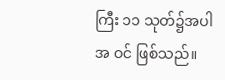ကြီး ၁၁ သုတ်၌အပါအ ဝင် ဖြစ်သည်။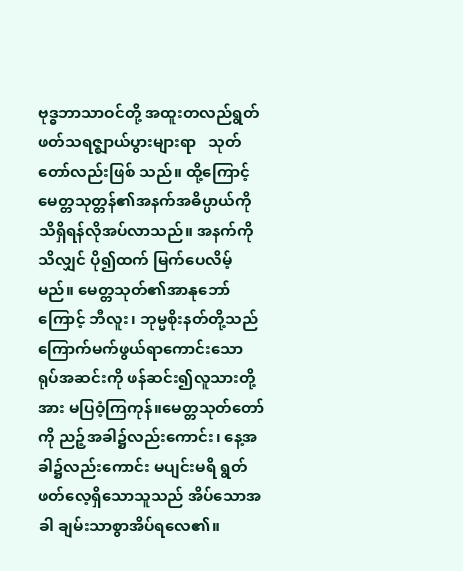ဗုဒ္ဓဘာသာဝင်တို့ အထူးတလည်ရွတ်ဖတ်သရဇ္ဈာယ်ပွားများရာ   သုတ်တော်လည်းဖြစ် သည်။ ထို့ကြောင့် မေတ္တသုတ္တန်၏အနက်အဓိပ္ပာယ်ကို သိရှိရန်လိုအပ်လာသည်။ အနက်ကိုသိလျှင် ပို၍ထက် မြက်ပေလိမ့်မည်။ မေတ္တသုတ်၏အာနုဘော်ကြောင့် ဘီလူး၊ ဘုမ္မစိုးနတ်တို့သည် ကြောက်မက်ဖွယ်ရာကောင်းသော ရုပ်အဆင်းကို ဖန်ဆင်း၍လူသားတို့အား မပြဝံ့ကြကုန်။မေတ္တသုတ်တော်ကို ညဉ့်အခါ၌လည်းကောင်း၊ နေ့အခါ၌လည်းကောင်း မပျင်းမရိ ရွတ်ဖတ်လေ့ရှိသောသူသည် အိပ်သောအခါ ချမ်းသာစွာအိပ်ရလေ၏။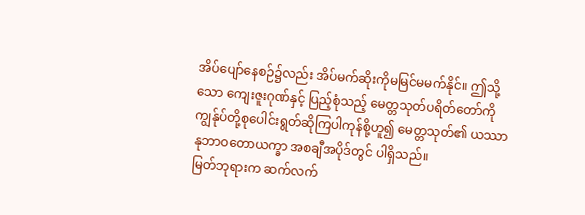အိပ်ပျော်နေစဉ်၌လည်း အိပ်မက်ဆိုးကိုမမြင်မမက်နိုင်။ ဤသို့သော ကျေးဇူးဂုဏ်နှင့် ပြည့်စုံသည့် မေတ္တသုတ်ပရိတ်တော်ကို ကျွန်ုပ်တို့စုပေါင်းရွတ်ဆိုကြပါကုန်စို့ဟူ၍ မေတ္တသုတ်၏ ယဿာနုဘာဝတောယက္ခာ အစချီအပိုဒ်တွင် ပါရှိသည်။
မြတ်ဘုရားက ဆက်လက်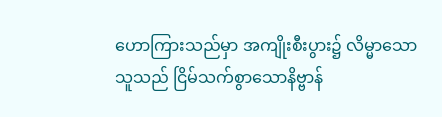ဟောကြားသည်မှာ အကျိုးစီးပွား၌ လိမ္မာသောသူသည် ငြိမ်သက်စွာသောနိဗ္ဗာန်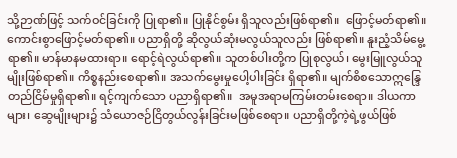သို့ဉာဏ်ဖြင့် သက်ဝင်ခြင်းကို ပြုရာ၏။ ပြုနိုင်စွမ်း ရှိသူလည်းဖြစ်ရာ၏။  ဖြောင့်မတ်ရာ၏။ ကောင်းစွာဖြောင့်မတ်ရာ၏။ ပညာရှိတို့ ဆိုလွယ်ဆုံးမလွယ်သူလည်း ဖြစ်ရာ၏။ နူးညံ့သိမ်မွေ့ရာ၏။ မာန်မာနမထားရာ။ ရောင့်ရဲလွယ်ရာ၏။ သူတစ်ပါးတို့က ပြုစုလွယ်၊ မွေးမြူလွယ်သူမျိုးဖြစ်ရာ၏။ ကိစ္စနည်းစေရာ၏။ အသက်မွေးမှုပေါ့ပါးခြင်း ရှိရာ၏။ မျက်စိစသောဣန္ဒြေတည်ငြိမ်မှုရှိရာ၏။ ရင့်ကျက်သော ပညာရှိရာ၏။  အမူအရာမကြမ်းတမ်းစေရာ။ ဒါယကာများ၊ ဆွေမျိုးများ၌ သံယောဇဉ်ငြိတွယ်လွန်းခြင်းမဖြစ်စေရာ။ ပညာရှိတို့ကဲ့ရဲ့ဖွယ်ဖြစ်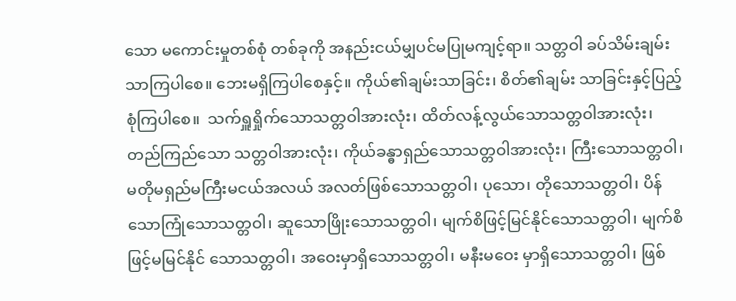သော မကောင်းမှုတစ်စုံ တစ်ခုကို အနည်းငယ်မျှပင်မပြုမကျင့်ရာ။ သတ္တဝါ ခပ်သိမ်းချမ်းသာကြပါစေ။ ဘေးမရှိကြပါစေနှင့်။ ကိုယ်၏ချမ်းသာခြင်း၊ စိတ်၏ချမ်း သာခြင်းနှင့်ပြည့်စုံကြပါစေ။  သက်ရှူရှိုက်သောသတ္တဝါအားလုံး၊ ထိတ်လန့်လွယ်သောသတ္တဝါအားလုံး၊ တည်ကြည်သော သတ္တဝါအားလုံး၊ ကိုယ်ခန္ဓာရှည်သောသတ္တဝါအားလုံး၊ ကြီးသောသတ္တဝါ၊ မတိုမရှည်မကြီးမငယ်အလယ် အလတ်ဖြစ်သောသတ္တဝါ၊ ပုသော၊ တိုသောသတ္တဝါ၊ ပိန်သောကြုံသောသတ္တဝါ၊ ဆူသောဖြိုးသောသတ္တဝါ၊ မျက်စိဖြင့်မြင်နိုင်သောသတ္တဝါ၊ မျက်စိဖြင့်မမြင်နိုင် သောသတ္တဝါ၊ အဝေးမှာရှိသောသတ္တဝါ၊ မနီးမဝေး မှာရှိသောသတ္တဝါ၊ ဖြစ်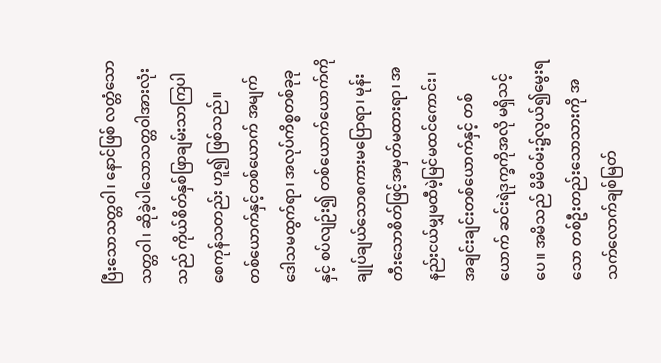ပြီးသောသတ္တဝါ၊ နောင်ဖြစ် လတ္တံသောသတ္တဝါ၊ ဆိုခဲ့ပါသောသတ္တဝါအားလုံးသည် ကိုယ်စိတ်နှစ်ဖြာချမ်းသာကြပါစေကုန်သတည်း ဟူ၍ ဖြစ်သည်။
တစ်ယောက်နှင့်တစ်ယောက် အမျက်ဒေါသမထွက်ရာ၊ အလုပ်ကိစ္စတစ်ခုခုနှင့် စပ်လျဉ်း၍ တစ်ယောက်ယောက်ကို ချုပ်ချယ်သောစကားမပြောရာ၊ မုန်းတီးသောစိတ်ဖြင့်အမှတ်မထားရာ၊ အနည်းငယ်မျှမထီမဲ့မြင်မထင်ကောင်း၊  အချင်းချင်းတစ်ယောက်နှင့် တစ်ယောက် ဆင်းရဲဒုက္ခကိုအလို မရှိသင့်ပေ။ အမိသည် မိမိဝမ်း၌လွယ်၍မွေးရသော တစ်ဦးတည်းသောသားကို အသက်လောက်ချစ်မြတ်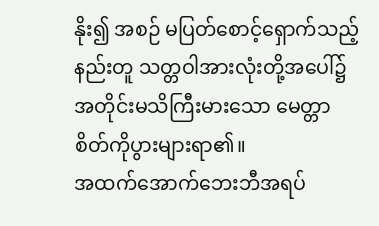နိုး၍ အစဉ် မပြတ်စောင့်ရှောက်သည့်နည်းတူ သတ္တဝါအားလုံးတို့အပေါ်၌ အတိုင်းမသိကြီးမားသော မေတ္တာစိတ်ကိုပွားများရာ၏။
အထက်အောက်ဘေးဘီအရပ်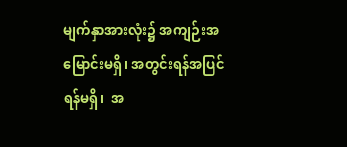မျက်နှာအားလုံး၌ အကျဉ်းအမြောင်းမရှိ၊ အတွင်းရန်အပြင်ရန်မရှိ၊  အ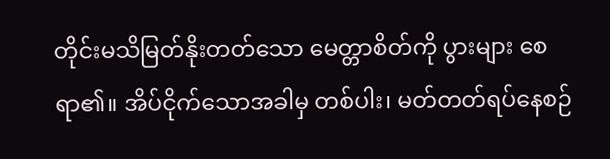တိုင်းမသိမြတ်နိုးတတ်သော မေတ္တာစိတ်ကို ပွားများ စေရာ၏။ အိပ်ငိုက်သောအခါမှ တစ်ပါး၊ မတ်တတ်ရပ်နေစဉ်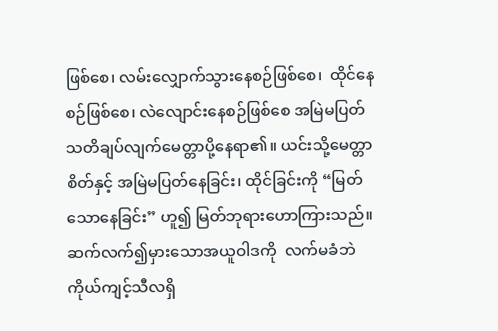ဖြစ်စေ၊ လမ်းလျှောက်သွားနေစဉ်ဖြစ်စေ၊  ထိုင်နေစဉ်ဖြစ်စေ၊ လဲလျောင်းနေစဉ်ဖြစ်စေ အမြဲမပြတ် သတိချပ်လျက်မေတ္တာပို့နေရာ၏။ ယင်းသို့မေတ္တာစိတ်နှင့် အမြဲမပြတ်နေခြင်း၊ ထိုင်ခြင်းကို “မြတ်သောနေခြင်း” ဟူ၍ မြတ်ဘုရားဟောကြားသည်။
ဆက်လက်၍မှားသောအယူဝါဒကို  လက်မခံဘဲ ကိုယ်ကျင့်သီလရှိ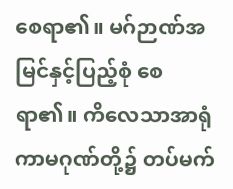စေရာ၏။ မဂ်ဉာဏ်အမြင်နှင့်ပြည့်စုံ စေရာ၏။ ကိလေသာအာရုံကာမဂုဏ်တို့၌ တပ်မက်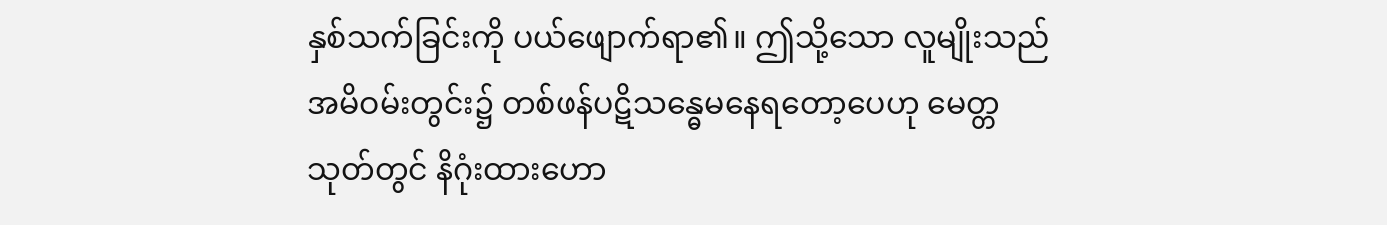နှစ်သက်ခြင်းကို ပယ်ဖျောက်ရာ၏။ ဤသို့သော လူမျိုးသည် အမိဝမ်းတွင်း၌ တစ်ဖန်ပဋိသန္ဓေမနေရတော့ပေဟု မေတ္တသုတ်တွင် နိဂုံးထားဟော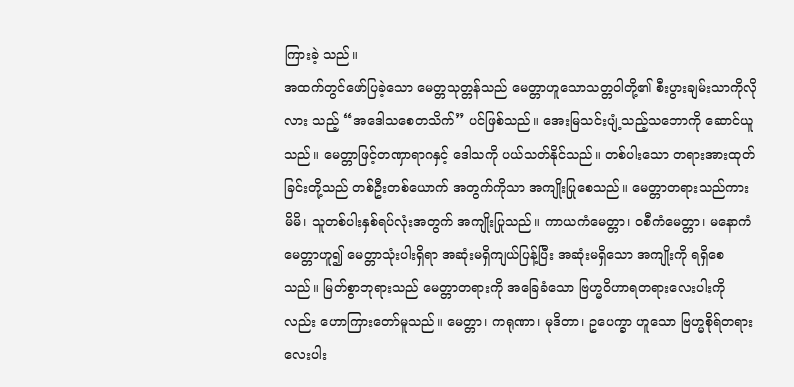ကြားခဲ့ သည်။
အထက်တွင်ဖော်ပြခဲ့သော မေတ္တသုတ္တန်သည် မေတ္တာဟူသောသတ္တဝါတို့၏ စီးပွားချမ်းသာကိုလိုလား သည့် “အဒေါသစေတသိက်” ပင်ဖြစ်သည်။ အေးမြသင်းပျံ့သည့်သဘောကို ဆောင်ယူသည်။ မေတ္တာဖြင့်တဏှာရာဂနှင့် ဒေါသကို ပယ်သတ်နိုင်သည်။ တစ်ပါးသော တရားအားထုတ်ခြင်းတို့သည် တစ်ဦးတစ်ယောက် အတွက်ကိုသာ အကျိုးပြုစေသည်။ မေတ္တာတရားသည်ကား မိမိ၊ သူတစ်ပါးနှစ်ရပ်လုံးအတွက် အကျိုးပြုသည်။ ကာယကံမေတ္တာ၊ ဝစီကံမေတ္တာ၊ မနောကံ မေတ္တာဟူ၍ မေတ္တာသုံးပါးရှိရာ အဆုံးမရှိကျယ်ပြန့်ပြီး အဆုံးမရှိသော အကျိုးကို ရရှိစေသည်။ မြတ်စွာဘုရားသည် မေတ္တာတရားကို အခြေခံသော ဗြဟ္မဝိဟာရတရားလေးပါးကိုလည်း ဟောကြားတော်မူသည်။ မေတ္တာ၊ ကရုဏာ၊ မုဒိတာ၊ ဥပေက္ခာ ဟူသော ဗြဟ္မစိုရ်တရားလေးပါး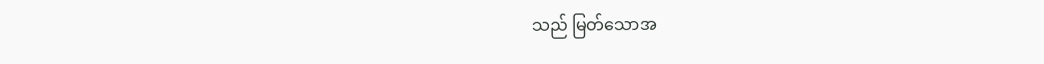သည် မြတ်သောအ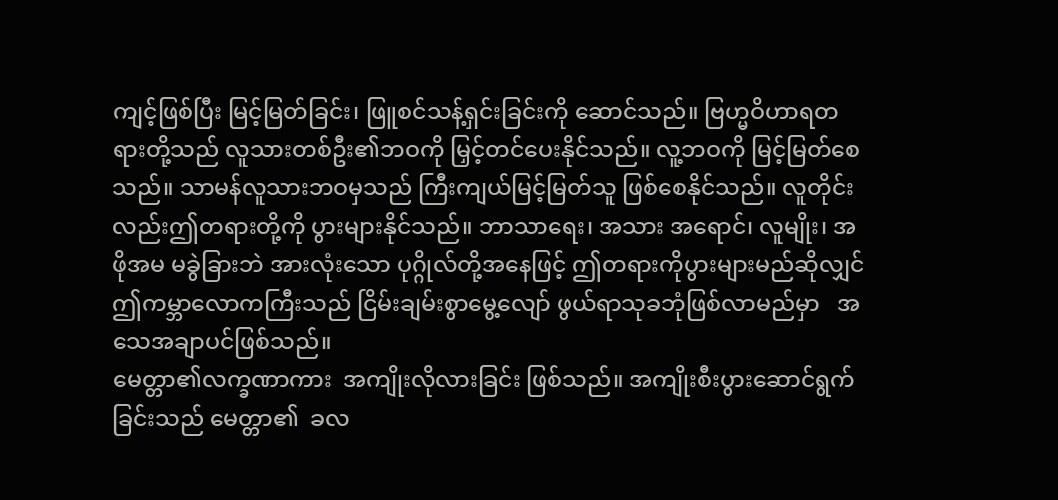ကျင့်ဖြစ်ပြီး မြင့်မြတ်ခြင်း၊ ဖြူစင်သန့်ရှင်းခြင်းကို ဆောင်သည်။ ဗြဟ္မဝိဟာရတရားတို့သည် လူသားတစ်ဦး၏ဘဝကို မြှင့်တင်ပေးနိုင်သည်။ လူ့ဘဝကို မြင့်မြတ်စေသည်။ သာမန်လူသားဘဝမှသည် ကြီးကျယ်မြင့်မြတ်သူ ဖြစ်စေနိုင်သည်။ လူတိုင်းလည်းဤတရားတို့ကို ပွားများနိုင်သည်။ ဘာသာရေး၊ အသား အရောင်၊ လူမျိုး၊ အဖိုအမ မခွဲခြားဘဲ အားလုံးသော ပုဂ္ဂိုလ်တို့အနေဖြင့် ဤတရားကိုပွားများမည်ဆိုလျှင် ဤကမ္ဘာလောကကြီးသည် ငြိမ်းချမ်းစွာမွေ့လျော် ဖွယ်ရာသုခဘုံဖြစ်လာမည်မှာ   အသေအချာပင်ဖြစ်သည်။
မေတ္တာ၏လက္ခဏာကား  အကျိုးလိုလားခြင်း ဖြစ်သည်။ အကျိုးစီးပွားဆောင်ရွက်ခြင်းသည် မေတ္တာ၏  ခလ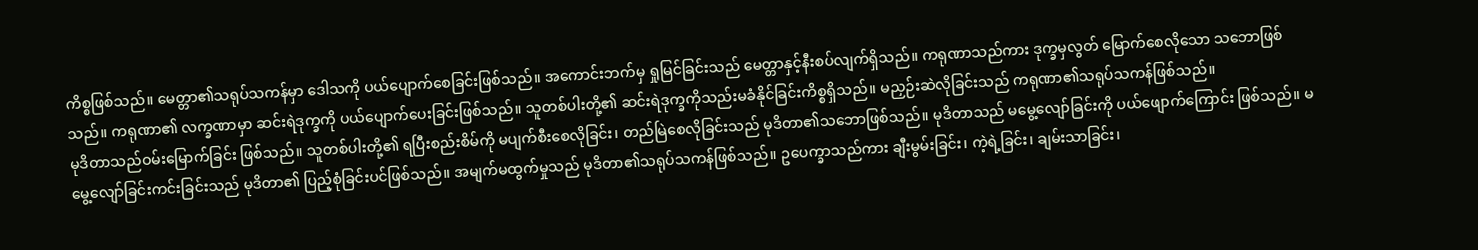ကိစ္စဖြစ်သည်။ မေတ္တာ၏သရုပ်သကန်မှာ ဒေါသကို ပယ်ပျောက်စေခြင်းဖြစ်သည်။ အကောင်းဘက်မှ ရှုမြင်ခြင်းသည် မေတ္တာနှင့်နီးစပ်လျက်ရှိသည်။ ကရုဏာသည်ကား ဒုက္ခမှလွတ် မြောက်စေလိုသော သဘောဖြစ်သည်။ ကရုဏာ၏ လက္ခဏာမှာ ဆင်းရဲဒုက္ခကို ပယ်ပျောက်ပေးခြင်းဖြစ်သည်။ သူတစ်ပါးတို့၏ ဆင်းရဲဒုက္ခကိုသည်းမခံနိုင်ခြင်းကိစ္စရှိသည်။ မညှဉ်းဆဲလိုခြင်းသည် ကရုဏာ၏သရုပ်သကန်ဖြစ်သည်။
မုဒိတာသည်ဝမ်းမြောက်ခြင်း ဖြစ်သည်။ သူတစ်ပါးတို့၏ ရပြီးစည်းစိမ်ကို မပျက်စီးစေလိုခြင်း၊ တည်မြဲစေလိုခြင်းသည် မုဒိတာ၏သဘောဖြစ်သည်။ မုဒိတာသည် မမွေ့လျော်ခြင်းကို ပယ်ဖျောက်ကြောင်း ဖြစ်သည်။ မမွေ့လျော်ခြင်းကင်းခြင်းသည် မုဒိတာ၏ ပြည့်စုံခြင်းပင်ဖြစ်သည်။ အမျက်မထွက်မှုသည် မုဒိတာ၏သရုပ်သကန်ဖြစ်သည်။ ဥပေက္ခာသည်ကား ချီးမွမ်းခြင်း၊ ကဲ့ရဲ့ခြင်း၊ ချမ်းသာခြင်း၊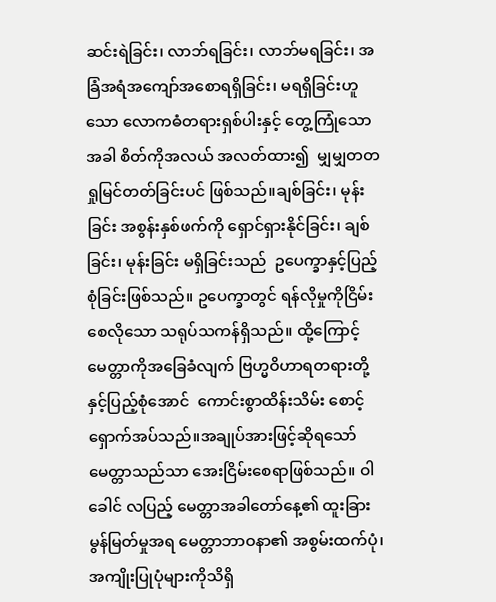ဆင်းရဲခြင်း၊ လာဘ်ရခြင်း၊ လာဘ်မရခြင်း၊ အခြံအရံအကျော်အစောရရှိခြင်း၊ မရရှိခြင်းဟူသော လောကဓံတရားရှစ်ပါးနှင့် တွေ့ကြုံသောအခါ စိတ်ကိုအလယ် အလတ်ထား၍  မျှမျှတတရှုမြင်တတ်ခြင်းပင် ဖြစ်သည်။ချစ်ခြင်း၊ မုန်းခြင်း အစွန်းနှစ်ဖက်ကို ရှောင်ရှားနိုင်ခြင်း၊ ချစ်ခြင်း၊ မုန်းခြင်း မရှိခြင်းသည်  ဥပေက္ခာနှင့်ပြည့်စုံခြင်းဖြစ်သည်။ ဥပေက္ခာတွင် ရန်လိုမှုကိုငြိမ်းစေလိုသော သရုပ်သကန်ရှိသည်။ ထို့ကြောင့်မေတ္တာကိုအခြေခံလျက် ဗြဟ္မဝိဟာရတရားတို့နှင့်ပြည့်စုံအောင်  ကောင်းစွာထိန်းသိမ်း စောင့်ရှောက်အပ်သည်။အချုပ်အားဖြင့်ဆိုရသော် မေတ္တာသည်သာ အေးငြိမ်းစေရာဖြစ်သည်။ ဝါခေါင် လပြည့် မေတ္တာအခါတော်နေ့၏ ထူးခြားမွန်မြတ်မှုအရ မေတ္တာဘာဝနာ၏ အစွမ်းထက်ပုံ၊ အကျိုးပြုပုံများကိုသိရှိ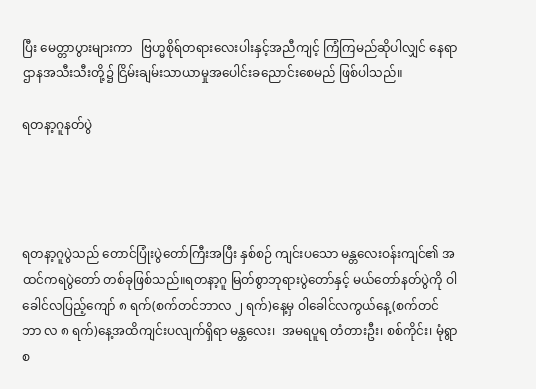ပြီး မေတ္တာပွားများကာ   ဗြဟ္မစိုရ်တရားလေးပါးနှင့်အညီကျင့် ကြံကြမည်ဆိုပါလျှင် နေရာဌာနအသီးသီးတို့၌ ငြိမ်းချမ်းသာယာမှုအပေါင်းခညောင်းစေမည် ဖြစ်ပါသည်။

ရတနာ့ဂူနတ်ပွဲ




ရတနာ့ဂူပွဲသည် တောင်ပြုံးပွဲတော်ကြီးအပြီး နှစ်စဉ် ကျင်းပသော မန္တလေးဝန်းကျင်၏ အထင်ကရပွဲတော် တစ်ခုဖြစ်သည်။ရတနာ့ဂူ မြတ်စွာဘုရားပွဲတော်နှင့် မယ်တော်နတ်ပွဲကို ဝါခေါင်လပြည့်ကျော် ၈ ရက်(စက်တင်ဘာလ ၂ ရက်)နေ့မှ ဝါခေါင်လကွယ်နေ့(စက်တင်ဘာ လ ၈ ရက်)နေ့အထိကျင်းပလျက်ရှိရာ မန္တလေး၊  အမရပူရ တံတားဦး၊ စစ်ကိုင်း၊ မုံရွာ စ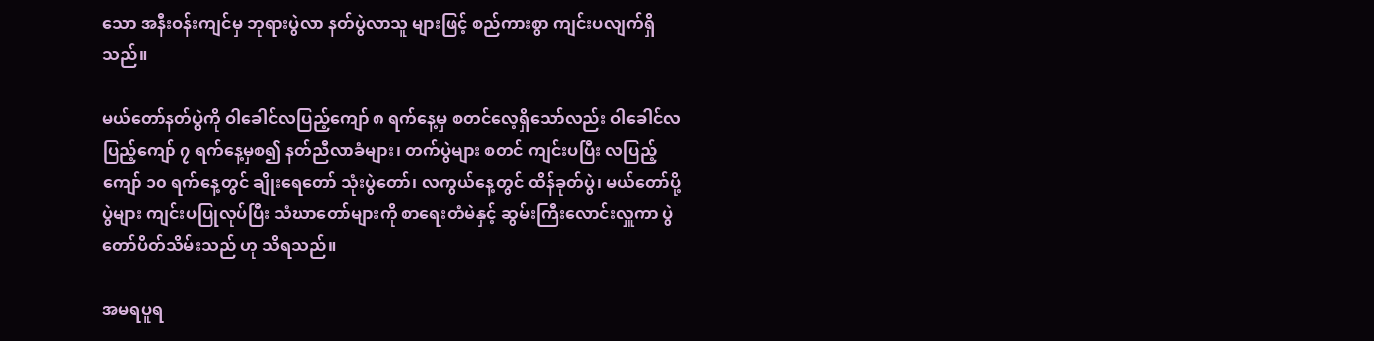သော အနီးဝန်းကျင်မှ ဘုရားပွဲလာ နတ်ပွဲလာသူ များဖြင့် စည်ကားစွာ ကျင်းပလျက်ရှိသည်။

မယ်တော်နတ်ပွဲကို ဝါခေါင်လပြည့်ကျော် ၈ ရက်နေ့မှ စတင်လေ့ရှိသော်လည်း ဝါခေါင်လပြည့်ကျော် ၇ ရက်နေ့မှစ၍ နတ်ညီလာခံများ၊ တက်ပွဲများ စတင် ကျင်းပပြီး လပြည့်ကျော် ၁၀ ရက်နေ့တွင် ချိုးရေတော် သုံးပွဲတော်၊ လကွယ်နေ့တွင် ထိန်ခုတ်ပွဲ၊ မယ်တော်ပို့ပွဲများ ကျင်းပပြုလုပ်ပြီး သံဃာတော်များကို စာရေးတံမဲနှင့် ဆွမ်းကြီးလောင်းလှူကာ ပွဲတော်ပိတ်သိမ်းသည် ဟု သိရသည်။

အမရပူရ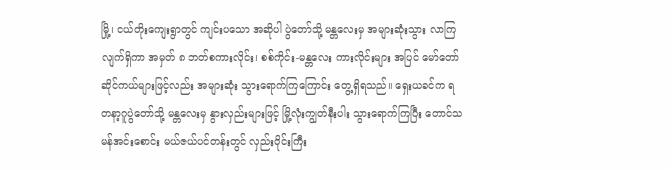မြို့၊ ငယ်တိုးကျေးရွာတွင် ကျင်းပသော အဆိုပါ ပွဲတော်သို့ မန္တလေးမှ အများဆုံးသွား လာကြလျက်ရှိကာ အမှတ် ၈ ဘတ်စကားလိုင်း၊ စစ်ကိုင်း-မန္တလေး ကားလိုင်းများ အပြင် မော်တော်ဆိုင်ကယ်များဖြင့်လည်း အများဆုံး သွားရောက်ကြကြောင်း တွေ့ရှိရသည်။ ရှေးယခင်က ရတနာ့ဂူပွဲတော်သို့ မန္တလေးမှ နွားလှည်းများဖြင့် မြို့လုံးကျွတ်နီးပါး သွားရောက်ကြပြီး တောင်သမန်အင်းစောင်း မယ်ဇယ်ပင်တန်းတွင် လှည်းဝိုင်းကြီး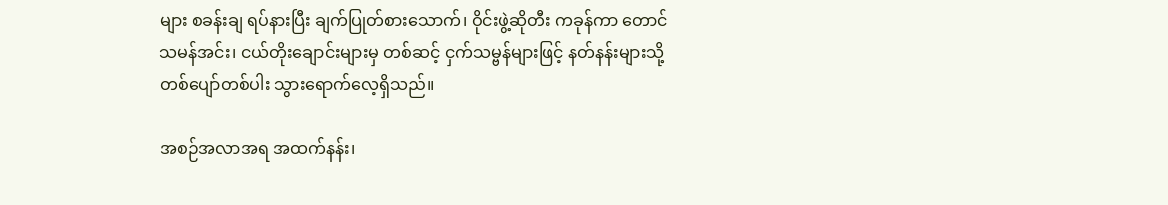များ စခန်းချ ရပ်နားပြီး ချက်ပြုတ်စားသောက်၊ ဝိုင်းဖွဲ့ဆိုတီး ကခုန်ကာ တောင်သမန်အင်း၊ ငယ်တိုးချောင်းများမှ တစ်ဆင့် ငှက်သမ္ဗန်များဖြင့် နတ်နန်းများသို့ တစ်ပျော်တစ်ပါး သွားရောက်လေ့ရှိသည်။

အစဉ်အလာအရ အထက်နန်း၊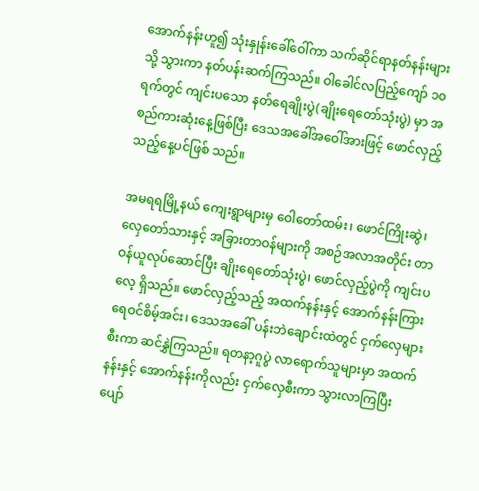အောက်နန်းဟူ၍ သုံးနှုန်းခေါ်ဝေါ်ကာ သက်ဆိုင်ရာနတ်နန်းများသို့ သွားကာ နတ်ပန်းဆက်ကြသည်။ ဝါခေါင်လပြည့်ကျော် ၁၀ ရက်တွင် ကျင်းပသော နတ်ရေချိုးပွဲ(ချိုးရေတော်သုံးပွဲ) မှာ အစည်ကားဆုံးနေ့ဖြစ်ပြီး ဒေသအခေါ်အဝေါ်အားဖြင့် ဖောင်လှည့်သည့်နေ့ပင်ဖြစ် သည်။

အမရရမြို့နယ် ကျေးရွာများမှ ဝေါတော်ထမ်း၊ ဖောင်ကြိုးဆွဲ၊ လှေတော်သားနှင့် အခြားတာဝန်များကို အစဉ်အလာအတိုင်း တာဝန်ယူလုပ်ဆောင်ပြီး ချိုးရေတော်သုံးပွဲ၊ ဖောင်လှည့်ပွဲကို ကျင်းပလေ့ ရှိသည်။ ဖောင်လှည့်သည့် အထက်နန်းနှင့် အောက်နန်းကြား ရေဝင်စိမ့်အင်း၊ ဒေသအခေါ် ပန်းဘဲချောင်းထဲတွင် ငှက်လှေများ စီးကာ ဆင်နွှဲကြသည်။ ရတနာ့ဂူပွဲ လာရောက်သူများမှာ အထက်နန်းနှင့် အောက်နန်းကိုလည်း ငှက်လှေစီးကာ သွားလာကြပြီး ပျော်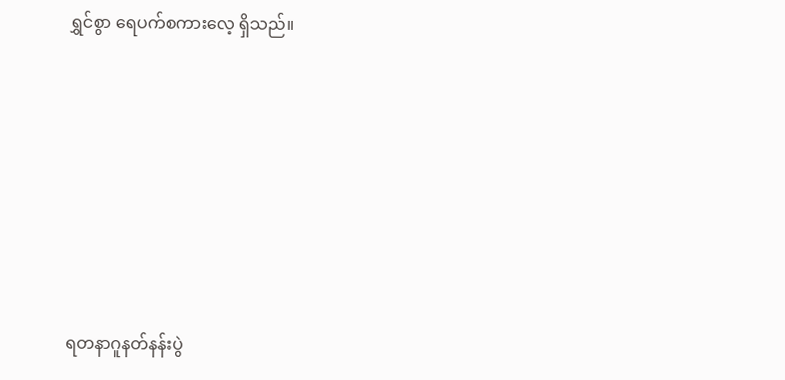ရွှင်စွာ ရေပက်စကားလေ့ ရှိသည်။







ရတနာဂူနတ်နန်းပွဲ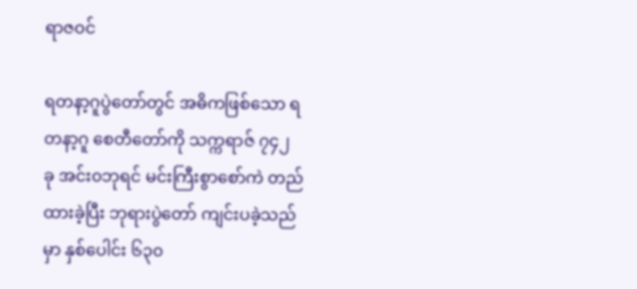ရာဇဝင်

ရတနာ့ဂူပွဲတော်တွင် အဓိကဖြစ်သော ရတနာ့ဂူ စေတီတော်ကို သက္ကရာဇ် ၇၄၂ ခု အင်း၀ဘုရင် မင်းကြီးစွာစော်ကဲ တည်ထားခဲ့ပြီး ဘုရားပွဲတော် ကျင်းပခဲ့သည်မှာ နှစ်ပေါင်း ၆၃၀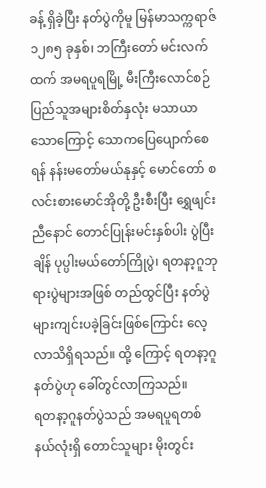ခန့် ရှိခဲ့ပြီး နတ်ပွဲကိုမူ မြန်မာသက္ကရာဇ် ၁၂၈၅ ခုနှစ်၊ ဘကြီးတော် မင်းလက်ထက် အမရပူရမြို့ မီးကြီးလောင်စဉ် ပြည်သူအများစိတ်နှလုံး မသာယာသောကြောင့် သောကပြေပျောက်စေရန် နန်းမတော်မယ်နုနှင့် မောင်တော် စလင်းစားမောင်အိုတို့ ဦးစီးပြီး ရွှေဖျင်းညီနောင် တောင်ပြုန်းမင်းနှစ်ပါး ပွဲပြီးချိန် ပုပ္ပါးမယ်တော်ကြိုပွဲ၊ ရတနာ့ဂူဘုရားပွဲများအဖြစ် တည်ထွင်ပြီး နတ်ပွဲများကျင်းပခဲ့ခြင်းဖြစ်ကြောင်း လေ့လာသိရှိရသည်။ ထို့ ကြောင့် ရတနာ့ဂူနတ်ပွဲဟု ခေါ်တွင်လာကြသည်။
ရတနာ့ဂူနတ်ပွဲသည် အမရပူရတစ်နယ်လုံးရှိ တောင်သူများ မိုးတွင်း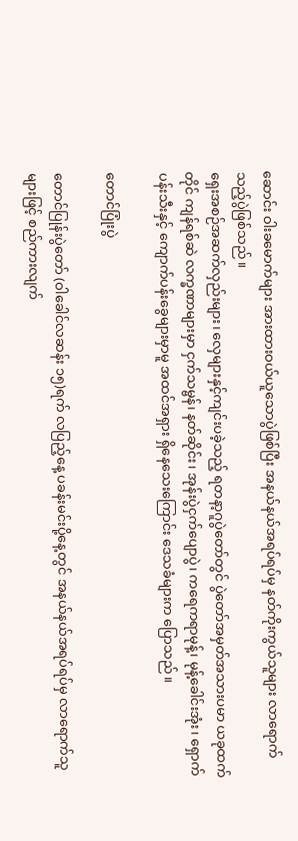ဆောင်း ဝါးခမောက်များ အားထားဝယ်ယူသောပွဲဖြစ်ပြီး အနယ်နယ်အရပ်ရပ်မှ နတ်ကိုးကွယ်သူများ လာရောက်သည့်ပွဲဖြစ်သည်။
ရှေးအစဉ်အဆက်လှည်းများ၊ လှေများနှင့်ကျင်းပခဲ့သည့် ရတနာ့ဂူပွဲတော်တွင် ပွဲတော်အမှတ်အသားပမာ ယခုထက်တိုင် ကျန်ရစ်ဆဲ လက္ခဏာများမှာ ငှက်သမ္ဗန်၊ နတ်ဆိုင်း၊ အုန်းပွဲငှက်ပျောပွဲ၊ ကရေကရာမုန့်၊ မုန့်ခေါင်းအုံး၊ ရှောက်ပန်းသီးနှင့် ကျောက်ပန်းခွေများမှာမူ အထင်အရှား ရှိနေသေးကြောင်း ဒေသခံများက ပြောသည်။

တောင်ပြုံးပွဲ

တောင်ပြုန်းပွဲတော် (ဝါခေါင်လဆန်း ၁၅)ရက် လပြည့်နေ့ ပခန်းမင်းပို့နေ့တွင် အနယ်နယ်အရပ်ရပ်မှ လာရောက်သူများဖြင့် စည်ကားလျက်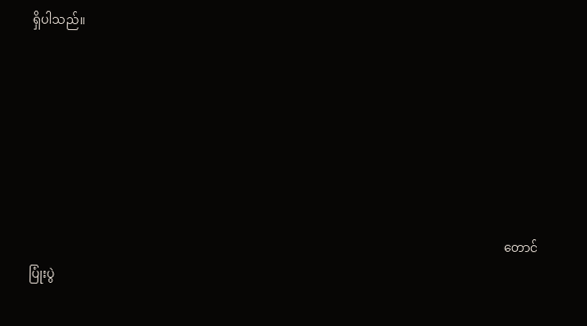ရှိပါသည်။






                                                                                                                                                        တောင်ပြုံးပွဲ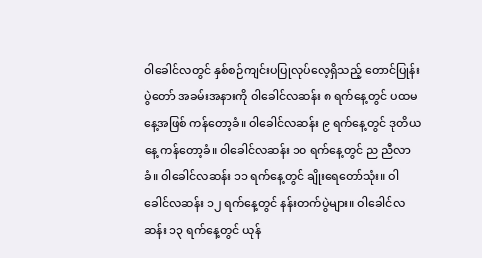ဝါခေါင်လတွင် နှစ်စဉ်ကျင်းပပြုလုပ်လေ့ရှိသည့် တောင်ပြုန်းပွဲတော် အခမ်းအနားကို ဝါခေါင်လဆန်း ၈ ရက်နေ့တွင် ပထမနေ့အဖြစ် ကန်တော့ခံ။ ဝါခေါင်လဆန်း ၉ ရက်နေ့တွင် ဒုတိယနေ့ ကန်တော့ခံ။ ဝါခေါင်လဆန်း ၁၀ ရက်နေ့တွင် ည ညီလာခံ။ ဝါခေါင်လဆန်း ၁၁ ရက်နေ့တွင် ချိုးရေတော်သုံး။ ဝါခေါင်လဆန်း ၁၂ ရက်နေ့တွင် နန်းတက်ပွဲများ။ ဝါခေါင်လဆန်း ၁၃ ရက်နေ့တွင် ယုန်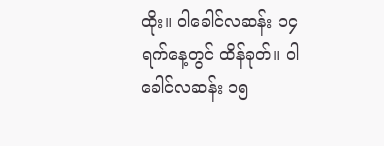ထိုး။ ဝါခေါင်လဆန်း ၁၄ ရက်နေ့တွင် ထိန်ခုတ်။ ဝါခေါင်လဆန်း ၁၅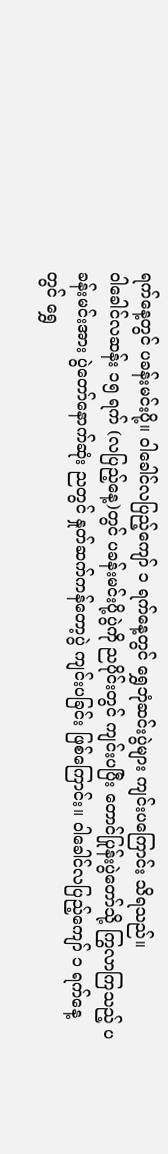ရက်နေ့တွင် ပခန်းမင်းပို့။ ဝါခေါင်လပြည့်ကျော် ၁ ရက်နေ့တွင် ရွှေဘုံဆင်းပွဲများ ကျင်းပကြောင်း သိရသည်။
ဝါခေါင်လဆန်း ၁၅ ရက် (လပြည့်နေ့)တွင် ပခန်းမင်းပို့ပွဲကို ညပိုင်းတွင် ကျင်းပပြီး တောင်ပြုန်းပွဲတော်သို့ ကြွလာကြသည့် ပခန်းမင်းအား ပွဲတော်နောက်ဆုံး ညတွင် နှုတ်ဆက်ကန်တော့ပွဲ ကျင်းပခြင်း ဖြစ်ကြောင်း။ ဝါခေါင်လပြည့်ကျော် ၁ ရက်နေ့တွင် ရွှေ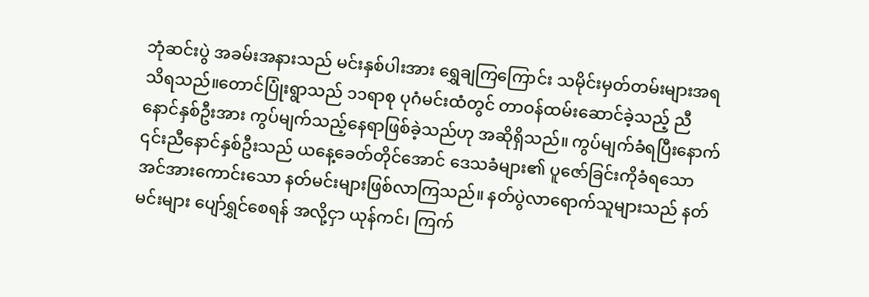ဘုံဆင်းပွဲ အခမ်းအနားသည် မင်းနှစ်ပါးအား ရွှေချကြကြောင်း သမိုင်းမှတ်တမ်းများအရ သိရသည်။တောင်ပြုံးရွာသည် ၁၁ရာစု ပုဂံမင်းထံတွင် တာဝန်ထမ်းဆောင်ခဲ့သည့် ညီနောင်နှစ်ဦးအား ကွပ်မျက်သည့်နေရာဖြစ်ခဲ့သည်ဟု အဆိုရှိသည်။ ကွပ်မျက်ခံရပြီးနောက် ၎င်းညီနောင်နှစ်ဦးသည် ယနေ့ခေတ်တိုင်အောင် ဒေသခံများ၏ ပူဇော်ခြင်းကိုခံရသော အင်အားကောင်းသော နတ်မင်းများဖြစ်လာကြသည်။ နတ်ပွဲလာရောက်သူများသည် နတ်မင်းများ ပျော်ရွှင်စေရန် အလို့ငှာ ယုန်ကင်၊ ကြက်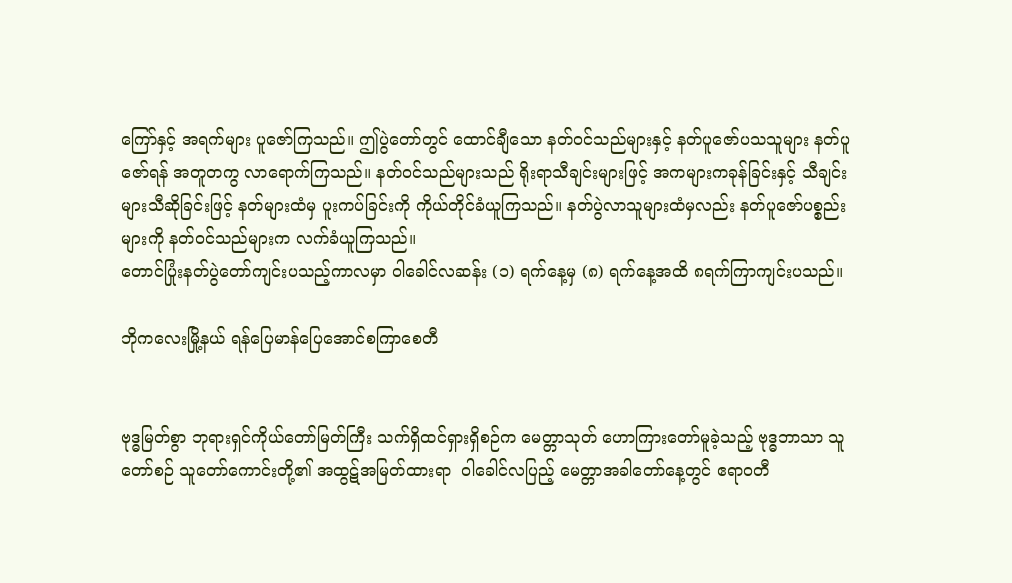ကြော်နှင့် အရက်များ ပူဇော်ကြသည်။ ဤပွဲတော်တွင် ထောင်ချီသော နတ်ဝင်သည်များနှင့် နတ်ပူဇော်ပသသူများ နတ်ပူဇော်ရန် အတူတကွ လာရောက်ကြသည်။ နတ်ဝင်သည်များသည် ရိုးရာသီချင်းများဖြင့် အကများကခုန်ခြင်းနှင့် သီချင်းများသီဆိုခြင်းဖြင့် နတ်များထံမှ ပူးကပ်ခြင်းကို ကိုယ်တိုင်ခံယူကြသည်။ နတ်ပွဲလာသူများထံမှလည်း နတ်ပူဇော်ပစ္စည်းများကို နတ်ဝင်သည်များက လက်ခံယူကြသည်။
တောင်ပြုံးနတ်ပွဲတော်ကျင်းပသည့်ကာလမှာ ဝါခေါင်လဆန်း (၁) ရက်နေ့မှ (၈) ရက်နေ့အထိ ၈ရက်ကြာကျင်းပသည်။

ဘိုကလေးမြို့နယ် ရန်ပြေမာန်ပြေအောင်စကြာစေတီ


ဗုဒ္ဓမြတ်စွာ ဘုရားရှင်ကိုယ်တော်မြတ်ကြီး သက်ရှိထင်ရှားရှိစဉ်က မေတ္တာသုတ် ဟောကြားတော်မူခဲ့သည့် ဗုဒ္ဓဘာသာ သူတော်စဉ် သူတော်ကောင်းတို့၏ အထွဋ်အမြတ်ထားရာ  ဝါခေါင်လပြည့် မေတ္တာအခါတော်နေ့တွင် ဧရာဝတီ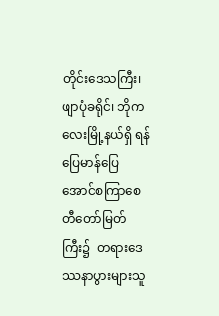တိုင်းဒေသကြီး၊ ဖျာပုံခရိုင်၊ ဘိုကလေးမြို့နယ်ရှိ ရန်ပြေမာန်ပြေ အောင်စကြာစေတီတော်မြတ်ကြီး၌  တရားဒေဿနာပွားများသူ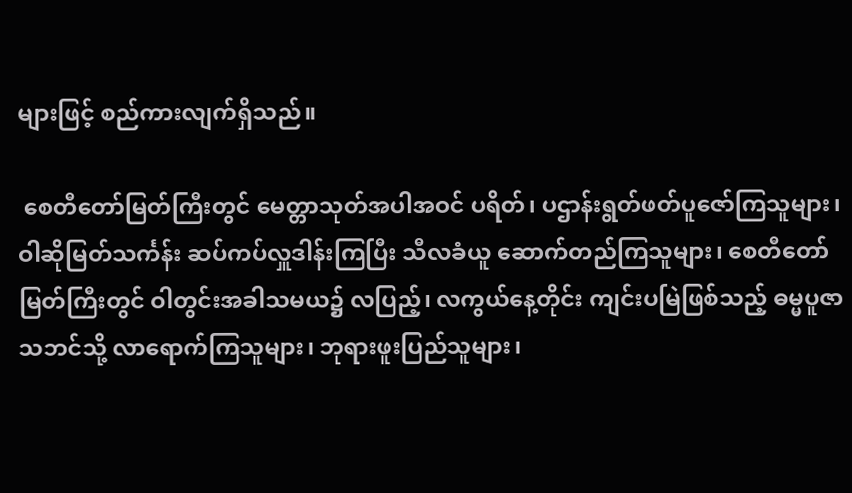များဖြင့် စည်ကားလျက်ရှိသည်။

 စေတီတော်မြတ်ကြီးတွင် မေတ္တာသုတ်အပါအဝင် ပရိတ်၊ ပဌာန်းရွတ်ဖတ်ပူဇော်ကြသူများ၊ ဝါဆိုမြတ်သင်္ကန်း ဆပ်ကပ်လှူဒါန်းကြပြီး သီလခံယူ ဆောက်တည်ကြသူများ၊ စေတီတော်မြတ်ကြီးတွင် ဝါတွင်းအခါသမယ၌ လပြည့်၊ လကွယ်နေ့တိုင်း ကျင်းပမြဲဖြစ်သည့် ဓမ္မပူဇာသဘင်သို့ လာရောက်ကြသူများ၊ ဘုရားဖူးပြည်သူများ၊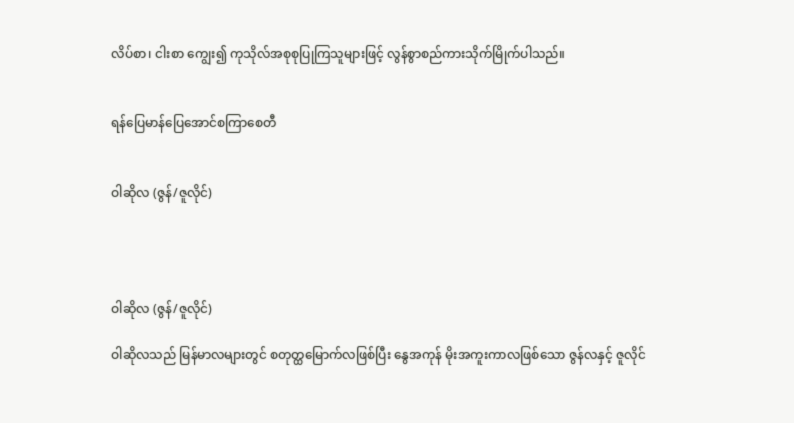လိပ်စာ၊ ငါးစာ ကျွေး၍ ကုသိုလ်အစုစုပြုကြသူများဖြင့် လွန်စွာစည်ကားသိုက်မြိုက်ပါသည်။


ရန်ပြေမာန်ပြေအောင်စကြာစေတီ


ဝါဆိုလ (ဇွန်/ဇူလိုင်)




ဝါဆိုလ (ဇွန်/ဇူလိုင်)

ဝါဆိုလသည် မြန်မာလများတွင် စတုတ္ထမြောက်လဖြစ်ပြီး နွေအကုန် မိုးအကူးကာလဖြစ်သော ဇွန်လနှင့် ဇူလိုင်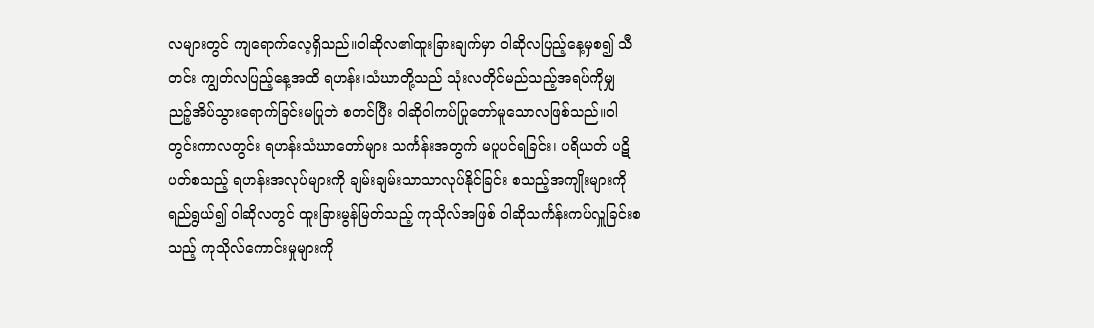လများတွင် ကျရောက်လေ့ရှိသည်။ဝါဆိုလ၏ထူးခြားချက်မှာ ဝါဆိုလပြည့်နေ့မှစ၍ သီတင်း ကျွတ်လပြည့်နေ့အထိ ရဟန်း၊သံဃာတို့သည် သုံးလတိုင်မည်သည့်အရပ်ကိုမျှ ညဉ့်အိပ်သွားရောက်ခြင်းမပြုဘဲ စတင်ပြီး ဝါဆိုဝါကပ်ပြုတော်မူသောလဖြစ်သည်။ဝါတွင်းကာလတွင်း ရဟန်းသံဃာတော်များ သင်္ကန်းအတွက် မပူပင်ရခြင်း၊ ပရိယတ် ပဋိပတ်စသည့် ရဟန်းအလုပ်များကို ချမ်းချမ်းသာသာလုပ်နိုင်ခြင်း စသည့်အကျိုးများကို ရည်ရွယ်၍ ဝါဆိုလတွင် ထူးခြားမွန်မြတ်သည့် ကုသိုလ်အဖြစ် ဝါဆိုသင်္ကန်းကပ်လှူခြင်းစသည့် ကုသိုလ်ကောင်းမှုများကို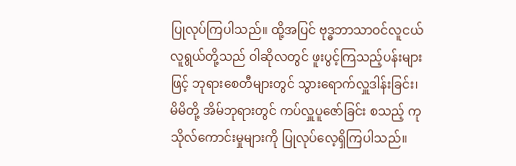ပြုလုပ်ကြပါသည်။ ထို့အပြင် ဗုဒ္ဓဘာသာဝင်လူငယ်လူရွယ်တို့သည် ဝါဆိုလတွင် ဖူးပွင့်ကြသည့်ပန်းများဖြင့် ဘုရားစေတီများတွင် သွားရောက်လှူဒါန်းခြင်း၊ မိမိတို့ အိမ်ဘုရားတွင် ကပ်လှူပူဇော်ခြင်း စသည့် ကုသိုလ်ကောင်းမှုများကို ပြုလုပ်လေ့ရှိကြပါသည်။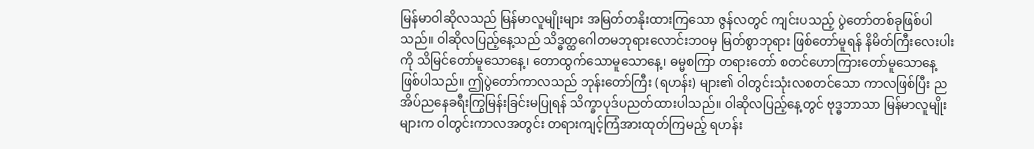မြန်မာဝါဆိုလသည် မြန်မာလူမျိုးများ အမြတ်တနိုးထားကြသော ဇွန်လတွင် ကျင်းပသည့် ပွဲတော်တစ်ခုဖြစ်ပါသည်။ ဝါဆိုလပြည့်နေ့သည် သိဒ္ဓတ္ထဂေါတမဘုရားလောင်းဘဝမှ မြတ်စွာဘုရား ဖြစ်တော်မူရန် နိမိတ်ကြီးလေးပါးကို သိမြင်တော်မူသောနေ့၊ တောထွက်သောမူသောနေ့၊ ဓမ္မစကြာ တရားတော် စတင်ဟောကြားတော်မူသောနေ့ဖြစ်ပါသည်။ ဤပွဲတော်ကာလသည် ဘုန်းတော်ကြီး (ရဟန်း) များ၏ ဝါတွင်းသုံးလစတင်သော ကာလဖြစ်ပြီး ညအိပ်ညနေခရီးကြွမြန်းခြင်းမပြုရန် သိက္ခာပုဒ်ပညတ်ထားပါသည်။ ဝါဆိုလပြည့်နေ့တွင် ဗုဒ္ဓဘာသာ မြန်မာလူမျိုးများက ဝါတွင်းကာလအတွင်း တရားကျင့်ကြံအားထုတ်ကြမည့် ရဟန်း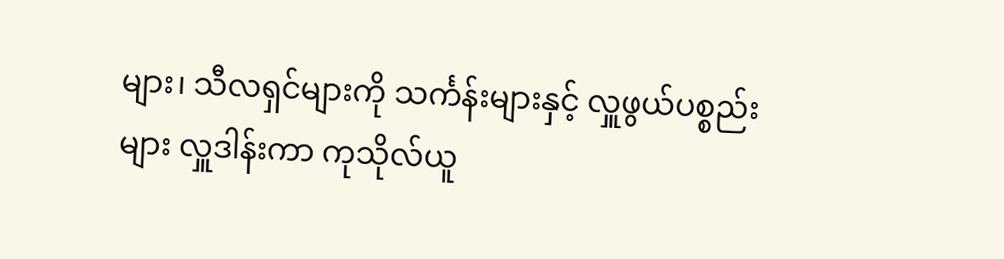များ၊ သီလရှင်များကို သင်္ကန်းများနှင့် လှူဖွယ်ပစ္စည်းများ လှူဒါန်းကာ ကုသိုလ်ယူ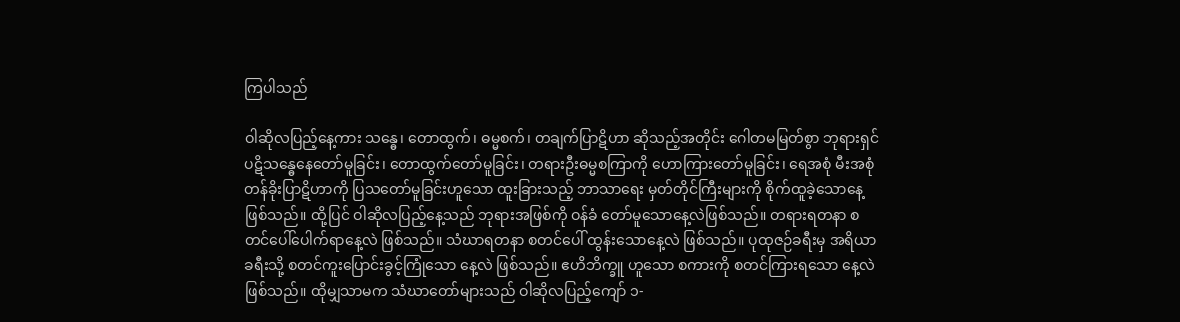ကြပါသည်

ဝါဆိုလပြည့်နေ့ကား သန္ဓေ၊ တောထွက်၊ ဓမ္မစက်၊ တချက်ပြာဋိဟာ ဆိုသည့်အတိုင်း ဂေါတမမြတ်စွာ ဘုရားရှင်ပဋိသန္ဓေနေတော်မူခြင်း၊ တောထွက်တော်မူခြင်း၊ တရားဦးဓမ္မစကြာကို ဟောကြားတော်မူခြင်း၊ ရေအစုံ မီးအစုံ တန်ခိုးပြာဋိဟာကို ပြသတော်မူခြင်းဟူသော ထူးခြားသည့် ဘာသာရေး မှတ်တိုင်ကြီးများကို စိုက်ထူခဲ့သောနေ့ ဖြစ်သည်။ ထို့ပြင် ဝါဆိုလပြည့်နေ့သည် ဘုရားအဖြစ်ကို ဝန်ခံ တော်မူသောနေ့လဲဖြစ်သည်။ တရားရတနာ စတင်ပေါ်ပေါက်ရာနေ့လဲ ဖြစ်သည်။ သံဃာရတနာ စတင်ပေါ် ထွန်းသောနေ့လဲ ဖြစ်သည်။ ပုထုဇဉ်ခရီးမှ အရိယာခရီးသို့ စတင်ကူးပြောင်းခွင့်ကြုံသော နေ့လဲ ဖြစ်သည်။ ဧဟိဘိက္ခူ ဟူသော စကားကို စတင်ကြားရသော နေ့လဲ ဖြစ်သည်။ ထိုမျှသာမက သံဃာတော်များသည် ဝါဆိုလပြည့်ကျော် ၁-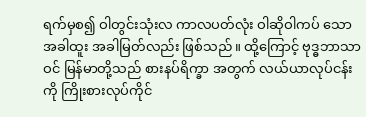ရက်မှစ၍ ဝါတွင်းသုံးလ ကာလပတ်လုံး ဝါဆိုဝါကပ် သော အခါထူး အခါမြတ်လည်း ဖြစ်သည်။ ထို့ကြောင့် ဗုဒ္ဓဘာသာဝင် မြန်မာတို့သည် စားနပ်ရိက္ခာ အတွက် လယ်ယာလုပ်ငန်းကို ကြိုးစားလုပ်ကိုင်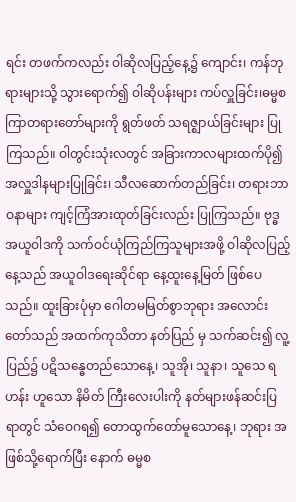ရင်း တဖက်ကလည်း ဝါဆိုလပြည့်နေ့၌ ကျောင်း၊ ကန်ဘုရားများသို့ သွားရောက်၍ ဝါဆိုပန်းများ ကပ်လှူခြင်း၊ဓမ္မစကြာတရားတော်များကို ရွတ်ဖတ် သရဇ္ဈာယ်ခြင်းများ ပြုကြသည်။ ဝါတွင်းသုံးလတွင် အခြားကာလများထက်ပို၍ အလှူဒါနများပြုခြင်း၊ သီလဆောက်တည်ခြင်း၊ တရားဘာဝနာများ ကျင့်ကြံအားထုတ်ခြင်းလည်း ပြုကြသည်။ ဗုဒ္ဓအယူဝါဒကို သက်ဝင်ယုံကြည်ကြသူများအဖို့ ဝါဆိုလပြည့်နေ့သည် အယူဝါဒရေးဆိုင်ရာ နေ့ထူးနေ့မြတ် ဖြစ်ပေသည်။ ထူးခြားပုံမှာ ဂေါတမမြတ်စွာဘုရား အလောင်းတော်သည် အထက်ကုသိတာ နတ်ပြည် မှ သက်ဆင်း၍ လူ့ပြည်၌ ပဋိသန္ဓေတည်သောနေ့၊ သူအို၊ သူနာ၊ သူသေ ရဟန်း ဟူသော နိမိတ် ကြီးလေးပါးကို နတ်များဖန်ဆင်းပြရာတွင် သံဝေဂရ၍ တောထွက်တော်မူသောနေ့၊ ဘုရား အဖြစ်သို့ရောက်ပြီး နောက် ဓမ္မစ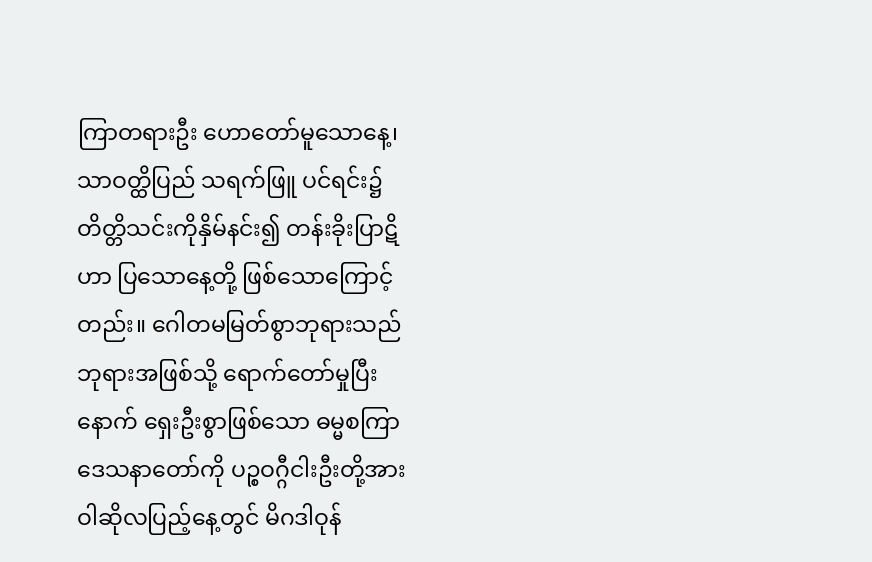ကြာတရားဦး ဟောတော်မူသောနေ့၊ သာဝတ္ထိပြည် သရက်ဖြူ ပင်ရင်း၌ တိတ္တိသင်းကိုနှိမ်နင်း၍ တန်းခိုးပြာဋိဟာ ပြသောနေ့တို့ ဖြစ်သောကြောင့်တည်း။ ဂေါတမမြတ်စွာဘုရားသည် ဘုရားအဖြစ်သို့ ရောက်တော်မှုပြီးနောက် ရှေးဦးစွာဖြစ်သော ဓမ္မစကြာဒေသနာတော်ကို ပဉ္စဝဂ္ဂီငါးဦးတို့အား ဝါဆိုလပြည့်နေ့တွင် မိဂဒါဝုန်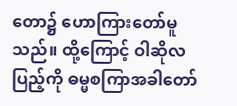တော၌ ဟောကြားတော်မူသည်။ ထို့ကြောင့် ဝါဆိုလပြည့်ကို ဓမ္မစကြာအခါတော်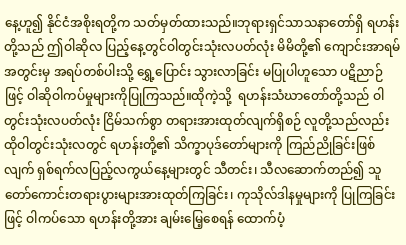နေ့ဟူ၍ နိုင်ငံအစိုးရတို့က သတ်မှတ်ထားသည်။ဘုရားရှင်သာသနာတော်ရှိ ရဟန်းတို့သည် ဤဝါဆိုလ ပြည့်နေ့တွင်ဝါတွင်းသုံးလပတ်လုံး မိမိတို့၏ ကျောင်းအာရမ်အတွင်းမှ အရပ်တစ်ပါးသို့ ရွှေ့ပြောင်း သွားလာခြင်း မပြုပါဟူသော ပဋိညာဉ်ဖြင့် ဝါဆိုဝါကပ်မှုများကိုပြုကြသည်။ထိုကဲ့သို့  ရဟန်းသံဃာတော်တို့သည် ဝါတွင်းသုံးလပတ်လုံး ငြိမ်သက်စွာ တရားအားထုတ်လျက်ရှိစဉ် လူတို့သည်လည်း ထိုဝါတွင်းသုံးလတွင် ရဟန်းတို့၏ သိက္ခာပုဒ်တော်များကို ကြည်ညိုခြင်းဖြစ်လျက် ရှစ်ရက်လပြည့်လကွယ်နေ့များတွင် သီတင်း၊ သီလဆောက်တည်၍ သူတော်ကောင်းတရားပွားများအားထုတ်ကြခြင်း၊ ကုသိုလ်ဒါနမှုများကို ပြုကြခြင်းဖြင့် ဝါကပ်သော ရဟန်းတို့အား ချမ်းမြေ့စေရန် ထောက်ပံ့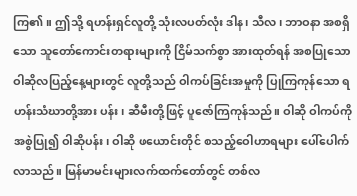ကြ၏။ ဤသို့ ရဟန်းရှင်လူတို့ သုံးလပတ်လုံး ဒါန၊ သီလ၊ ဘာဝနာ အစရှိသော သူတော်ကောင်းတရားများကို ငြိမ်သက်စွာ အားထုတ်ရန် အစပြုသော ဝါဆိုလပြည့်နေ့များတွင် လူတို့သည် ဝါကပ်ခြင်းအမှုကို ပြုကြကုန်သော ရဟန်းသံဃာတို့အား ပန်း၊ ဆီမီးတို့ဖြင့် ပူဇော်ကြကုန်သည်။ ဝါဆို ဝါကပ်ကို အစွဲပြု၍ ဝါဆိုပန်း၊ ဝါဆို ဖယောင်းတိုင် စသည့်ဝေါဟာရများ ပေါ်ပေါက်လာသည်။ မြန်မာမင်းများလက်ထက်တော်တွင် တစ်လ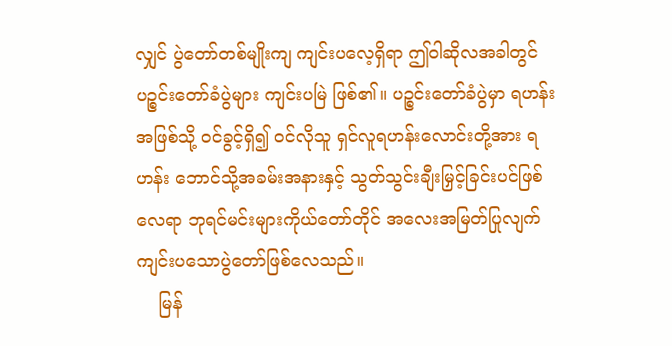လျှင် ပွဲတော်တစ်မျိုးကျ ကျင်းပလေ့ရှိရာ ဤဝါဆိုလအခါတွင် ပဉ္စင်းတော်ခံပွဲများ ကျင်းပမြဲ ဖြစ်၏။ ပဉ္စင်းတော်ခံပွဲမှာ ရဟန်းအဖြစ်သို့ ဝင်ခွင့်ရှိ၍ ဝင်လိုသူ ရှင်လူရဟန်းလောင်းတို့အား ရဟန်း ဘောင်သို့အခမ်းအနားနှင့် သွတ်သွင်းချီးမြှင့်ခြင်းပင်ဖြစ်လေရာ ဘုရင်မင်းများကိုယ်တော်တိုင် အလေးအမြတ်ပြုလျက် ကျင်းပသောပွဲတော်ဖြစ်လေသည်။
    မြန်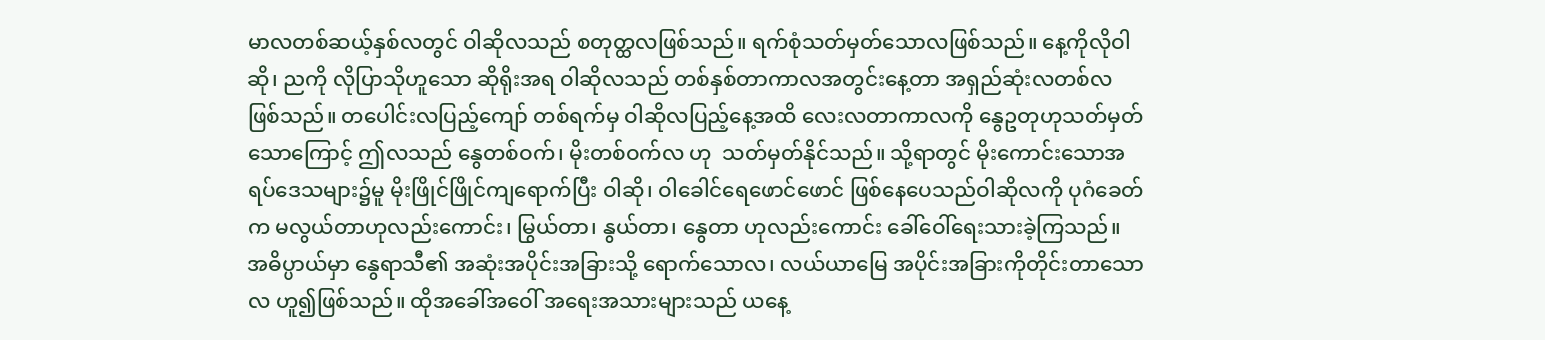မာလတစ်ဆယ့်နှစ်လတွင် ဝါဆိုလသည် စတုတ္ထလဖြစ်သည်။ ရက်စုံသတ်မှတ်သောလဖြစ်သည်။ နေ့ကိုလိုဝါဆို၊ ညကို လိုပြာသိုဟူသော ဆိုရိုးအရ ဝါဆိုလသည် တစ်နှစ်တာကာလအတွင်းနေ့တာ အရှည်ဆုံးလတစ်လ ဖြစ်သည်။ တပေါင်းလပြည့်ကျော် တစ်ရက်မှ ဝါဆိုလပြည့်နေ့အထိ လေးလတာကာလကို နွေဥတုဟုသတ်မှတ်သောကြောင့် ဤလသည် နွေတစ်ဝက်၊ မိုးတစ်ဝက်လ ဟု  သတ်မှတ်နိုင်သည်။ သို့ရာတွင် မိုးကောင်းသောအရပ်ဒေသများ၌မူ မိုးဖြိုင်ဖြိုင်ကျရောက်ပြီး ဝါဆို၊ ဝါခေါင်ရေဖောင်ဖောင် ဖြစ်နေပေသည်ဝါဆိုလကို ပုဂံခေတ်က မလွယ်တာဟုလည်းကောင်း၊ မြွယ်တာ၊ နွယ်တာ၊ နွေတာ ဟုလည်းကောင်း ခေါ်ဝေါ်ရေးသားခဲ့ကြသည်။ အဓိပ္ပာယ်မှာ နွေရာသီ၏ အဆုံးအပိုင်းအခြားသို့ ရောက်သောလ၊ လယ်ယာမြေ အပိုင်းအခြားကိုတိုင်းတာသောလ ဟူ၍ဖြစ်သည်။ ထိုအခေါ်အဝေါ် အရေးအသားများသည် ယနေ့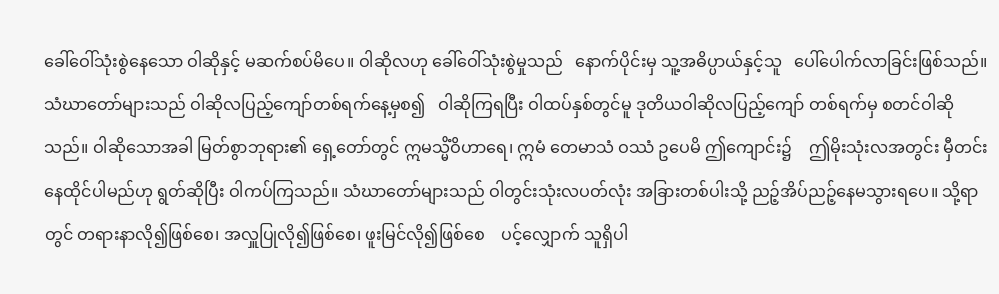ခေါ်ဝေါ်သုံးစွဲနေသော ဝါဆိုနှင့် မဆက်စပ်မိပေ။ ဝါဆိုလဟု ခေါ်ဝေါ်သုံးစွဲမှုသည်   နောက်ပိုင်းမှ သူ့အဓိပ္ပာယ်နှင့်သူ   ပေါ်ပေါက်လာခြင်းဖြစ်သည်။ သံဃာတော်များသည် ဝါဆိုလပြည့်ကျော်တစ်ရက်နေ့မှစ၍   ဝါဆိုကြရပြီး ဝါထပ်နှစ်တွင်မူ ဒုတိယဝါဆိုလပြည့်ကျော် တစ်ရက်မှ စတင်ဝါဆိုသည်။ ဝါဆိုသောအခါ မြတ်စွာဘုရား၏ ရှေ့တော်တွင် ဣမသ္မိံဝိဟာရေ၊ ဣမံ တေမာသံ ဝဿံ ဥပေမိ ဤကျောင်း၌    ဤမိုးသုံးလအတွင်း မှီတင်းနေထိုင်ပါမည်ဟု ရွတ်ဆိုပြီး ဝါကပ်ကြသည်။ သံဃာတော်များသည် ဝါတွင်းသုံးလပတ်လုံး အခြားတစ်ပါးသို့ ညဉ့်အိပ်ညဉ့်နေမသွားရပေ။ သို့ရာတွင် တရားနာလို၍ဖြစ်စေ၊ အလှူပြုလို၍ဖြစ်စေ၊ ဖူးမြင်လို၍ဖြစ်စေ    ပင့်လျှောက် သူရှိပါ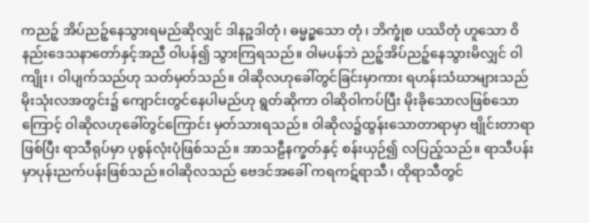ကညဉ့် အိပ်ညဉ့်နေသွားရမည်ဆိုလျှင် ဒါနဉ္စဒါတုံ၊ ဓမ္မဉ္စသော တုံ၊ ဘိက္ခုံစ ပဿိတုံ ဟူသော ဝိနည်းဒေသနာတော်နှင့်အညီ ဝါပန်၍ သွားကြရသည်။ ဝါမပန်ဘဲ ညဉ့်အိပ်ညဉ့်နေသွားမိလျှင် ဝါကျိုး၊ ဝါပျက်သည်ဟု သတ်မှတ်သည်။ ဝါဆိုလဟုခေါ်တွင်ခြင်းမှာကား ရဟန်းသံဃာများသည် မိုးသုံးလအတွင်း၌ ကျောင်းတွင်နေပါမည်ဟု ရွတ်ဆိုကာ ဝါဆိုဝါကပ်ပြီး မိုးခိုသောလဖြစ်သောကြောင့် ဝါဆိုလဟုခေါ်တွင်ကြောင်း မှတ်သားရသည်။ ဝါဆိုလ၌ထွန်းသောတာရာမှာ ဗျိုင်းတာရာဖြစ်ပြီး ရာသီရုပ်မှာ ပုစွန်လုံးပုံဖြစ်သည်။ အာသဠီနက္ခတ်နှင့် စန်းယှဉ်၍ လပြည့်သည်။ ရာသီပန်းမှာပုန်းညက်ပန်းဖြစ်သည်။ဝါဆိုလသည် ဗေဒင်အခေါ် ကရကဋ်ရာသီ၊ ထိုရာသီတွင်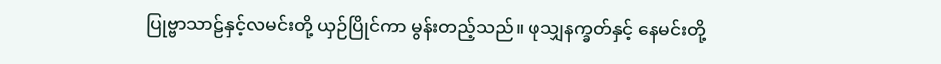ပြုဗ္ဗာသာဠ်နှင့်လမင်းတို့ ယှဉ်ပြိုင်ကာ မွန်းတည့်သည်။ ဖုသျှနက္ခတ်နှင့် နေမင်းတို့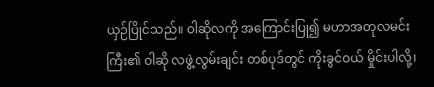ယှဉ်ပြိုင်သည်။ ဝါဆိုလကို အကြောင်းပြု၍ မဟာအတုလမင်းကြီး၏ ဝါဆို လဖွဲ့လွမ်းချင်း တစ်ပုဒ်တွင် ကိုးခွင်ဝယ် မှိုင်းပါလို့၊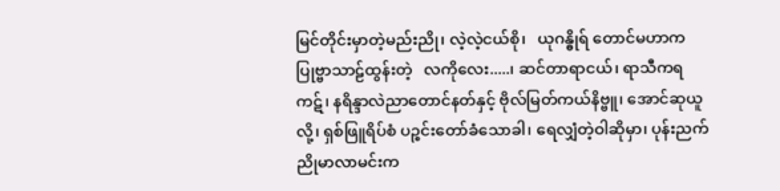မြင်တိုင်းမှာတဲ့မည်းညို၊ လဲ့လဲ့ငယ်စို၊   ယုဂန္ဓိုရ် တောင်မဟာက ပြုဗ္ဗာသာဠ်ထွန်းတဲ့   လကိုလေး.....၊ ဆင်တာရာငယ်၊ ရာသီကရကဋ်၊ နရိန္ဒာလဲညာတောင်နတ်နှင့် ဗိုလ်မြတ်ကယ်နိဗ္ဗူ၊ အောင်ဆုယူလို့၊ ရှစ်ဖြူရိပ်စံ ပဉ္စင်းတော်ခံသောခါ၊ ရေလျှံတဲ့ဝါဆိုမှာ၊ ပုန်းညက် ညိုမာလာမင်းက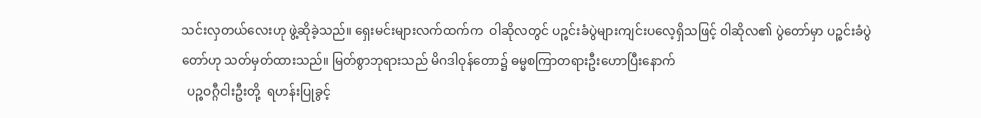သင်းလှတယ်လေးဟု ဖွဲ့ဆိုခဲ့သည်။ ရှေးမင်းများလက်ထက်က  ဝါဆိုလတွင် ပဉ္စင်းခံပွဲများကျင်းပလေ့ရှိသဖြင့် ဝါဆိုလ၏ ပွဲတော်မှာ ပဉ္စင်းခံပွဲ
တော်ဟု သတ်မှတ်ထားသည်။ မြတ်စွာဘုရားသည် မိဂဒါဝုန်တော၌ ဓမ္မစကြာတရားဦးဟောပြီးနောက်
  ပဉ္စဝဂ္ဂီငါးဦးတို့  ရဟန်းပြုခွင့်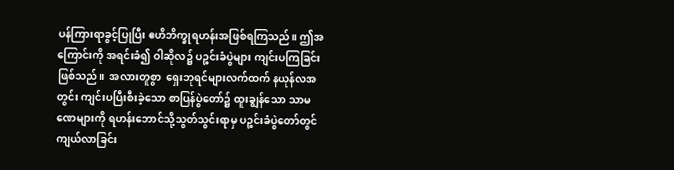ပန်ကြားရာခွင့်ပြုပြီး ဧဟိဘိက္ခုရဟန်းအဖြစ်ရကြသည်။ ဤအကြောင်းကို အရင်းခံ၍ ဝါဆိုလ၌ ပဉ္စင်းခံပွဲများ ကျင်းပကြခြင်းဖြစ်သည်။  အလားတူစွာ  ရှေးဘုရင်များလက်ထက် နယုန်လအတွင်း ကျင်းပပြီးစီးခဲ့သော စာပြန်ပွဲတော်၌ ထူးချွန်သော သာမဏေများကို ရဟန်းဘောင်သို့သွတ်သွင်းရာမှ ပဉ္စင်းခံပွဲတော်တွင်ကျယ်လာခြင်း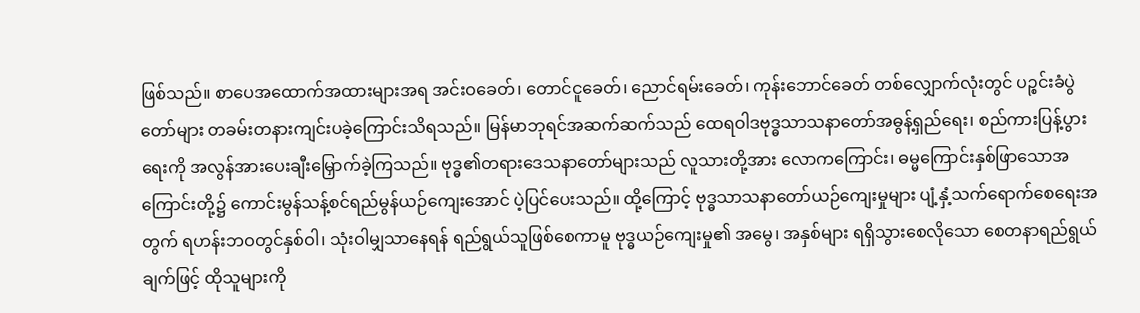ဖြစ်သည်။ စာပေအထောက်အထားများအရ အင်းဝခေတ်၊ တောင်ငူခေတ်၊ ညောင်ရမ်းခေတ်၊ ကုန်းဘောင်ခေတ် တစ်လျှောက်လုံးတွင် ပဉ္စင်းခံပွဲတော်များ တခမ်းတနားကျင်းပခဲ့ကြောင်းသိရသည်။ မြန်မာဘုရင်အဆက်ဆက်သည် ထေရဝါဒဗုဒ္ဓသာသနာတော်အဓွန့်ရှည်ရေး၊ စည်ကားပြန့်ပွားရေးကို အလွန်အားပေးချီးမြှောက်ခဲ့ကြသည်။ ဗုဒ္ဓ၏တရားဒေသနာတော်များသည် လူသားတို့အား လောကကြောင်း၊ ဓမ္မကြောင်းနှစ်ဖြာသောအကြောင်းတို့၌ ကောင်းမွန်သန့်စင်ရည်မွန်ယဉ်ကျေးအောင် ပဲ့ပြင်ပေးသည်။ ထို့ကြောင့် ဗုဒ္ဓသာသနာတော်ယဉ်ကျေးမှုများ ပျံ့နှံ့သက်ရောက်စေရေးအတွက် ရဟန်းဘဝတွင်နှစ်ဝါ၊ သုံးဝါမျှသာနေရန် ရည်ရွယ်သူဖြစ်စေကာမူ ဗုဒ္ဓယဉ်ကျေးမှု၏ အမွေ၊ အနှစ်များ ရရှိသွားစေလိုသော စေတနာရည်ရွယ် ချက်ဖြင့် ထိုသူများကို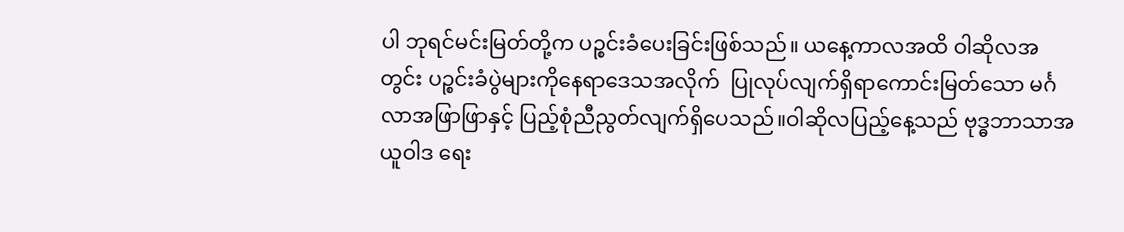ပါ ဘုရင်မင်းမြတ်တို့က ပဉ္စင်းခံပေးခြင်းဖြစ်သည်။ ယနေ့ကာလအထိ ဝါဆိုလအတွင်း ပဉ္စင်းခံပွဲများကိုနေရာဒေသအလိုက်  ပြုလုပ်လျက်ရှိရာကောင်းမြတ်သော မင်္ဂလာအဖြာဖြာနှင့် ပြည့်စုံညီညွတ်လျက်ရှိပေသည်။ဝါဆိုလပြည့်နေ့သည် ဗုဒ္ဓဘာသာအယူဝါဒ ရေး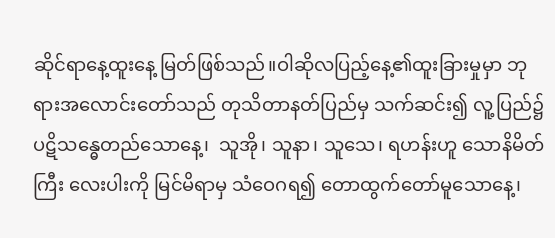ဆိုင်ရာနေ့ထူးနေ့ မြတ်ဖြစ်သည်။ဝါဆိုလပြည့်နေ့၏ထူးခြားမှုမှာ ဘုရားအလောင်းတော်သည် တုသိတာနတ်ပြည်မှ သက်ဆင်း၍ လူ့ပြည်၌ ပဋိသန္ဓေတည်သောနေ့၊  သူအို၊ သူနာ၊ သူသေ၊ ရဟန်းဟူ သောနိမိတ်ကြီး လေးပါးကို မြင်မိရာမှ သံဝေဂရ၍ တောထွက်တော်မူသောနေ့၊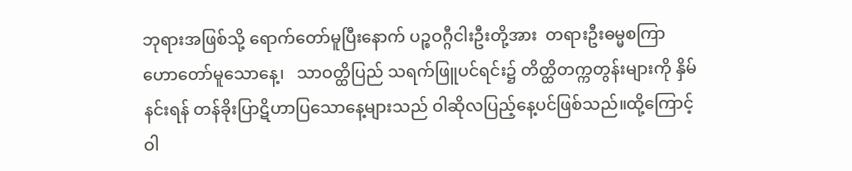ဘုရားအဖြစ်သို့ ရောက်တော်မူပြီးနောက် ပဉ္စဝဂ္ဂီငါးဦးတို့အား  တရားဦးဓမ္မစကြာဟောတော်မူသောနေ့၊   သာဝတ္ထိပြည် သရက်ဖြူပင်ရင်း၌ တိတ္ထိတက္ကတွန်းများကို နှိမ်နင်းရန် တန်ခိုးပြာဋိဟာပြသောနေ့များသည် ဝါဆိုလပြည့်နေ့ပင်ဖြစ်သည်။ထို့ကြောင့် ဝါ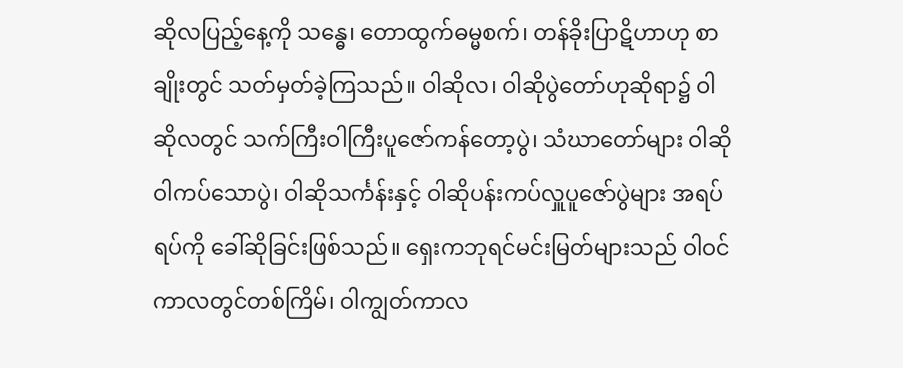ဆိုလပြည့်နေ့ကို သန္ဓေ၊ တောထွက်ဓမ္မစက်၊ တန်ခိုးပြာဋိဟာဟု စာချိုးတွင် သတ်မှတ်ခဲ့ကြသည်။ ဝါဆိုလ၊ ဝါဆိုပွဲတော်ဟုဆိုရာ၌ ဝါဆိုလတွင် သက်ကြီးဝါကြီးပူဇော်ကန်တော့ပွဲ၊ သံဃာတော်များ ဝါဆိုဝါကပ်သောပွဲ၊ ဝါဆိုသင်္ကန်းနှင့် ဝါဆိုပန်းကပ်လှူပူဇော်ပွဲများ အရပ်ရပ်ကို ခေါ်ဆိုခြင်းဖြစ်သည်။ ရှေးကဘုရင်မင်းမြတ်များသည် ဝါဝင်ကာလတွင်တစ်ကြိမ်၊ ဝါကျွတ်ကာလ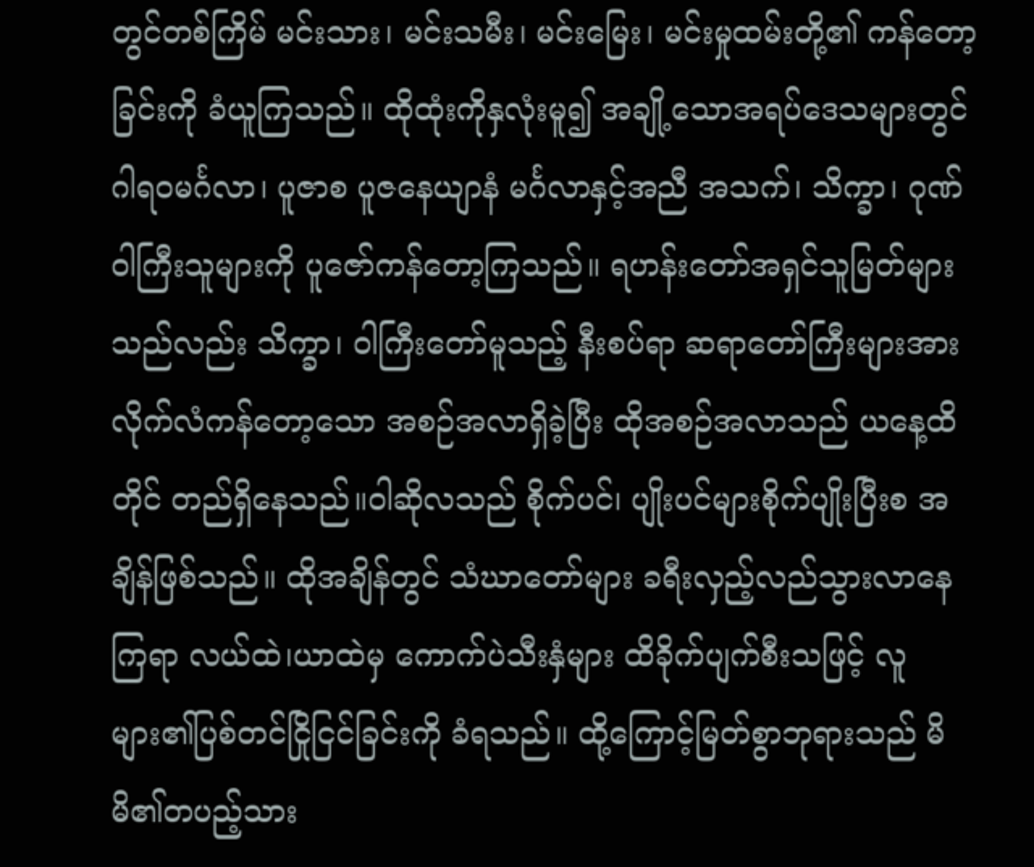တွင်တစ်ကြိမ် မင်းသား၊ မင်းသမီး၊ မင်းမြေး၊ မင်းမှုထမ်းတို့၏ ကန်တော့ခြင်းကို ခံယူကြသည်။ ထိုထုံးကိုနှလုံးမူ၍ အချို့သောအရပ်ဒေသများတွင် ဂါရဝမင်္ဂလာ၊ ပူဇာစ ပူဇနေယျာနံ မင်္ဂလာနှင့်အညီ အသက်၊ သိက္ခာ၊ ဂုဏ်ဝါကြီးသူများကို ပူဇော်ကန်တော့ကြသည်။ ရဟန်းတော်အရှင်သူမြတ်များသည်လည်း သိက္ခာ၊ ဝါကြီးတော်မူသည့် နီးစပ်ရာ ဆရာတော်ကြီးများအား လိုက်လံကန်တော့သော အစဉ်အလာရှိခဲ့ပြီး ထိုအစဉ်အလာသည် ယနေ့ထိတိုင် တည်ရှိနေသည်။ဝါဆိုလသည် စိုက်ပင်၊ ပျိုးပင်များစိုက်ပျိုးပြီးစ အချိန်ဖြစ်သည်။ ထိုအချိန်တွင် သံဃာတော်များ ခရီးလှည့်လည်သွားလာနေကြရာ လယ်ထဲ၊ယာထဲမှ ကောက်ပဲသီးနှံများ ထိခိုက်ပျက်စီးသဖြင့် လူများ၏ပြစ်တင်ငြိုငြင်ခြင်းကို ခံရသည်။ ထို့ကြောင့်မြတ်စွာဘုရားသည် မိမိ၏တပည့်သား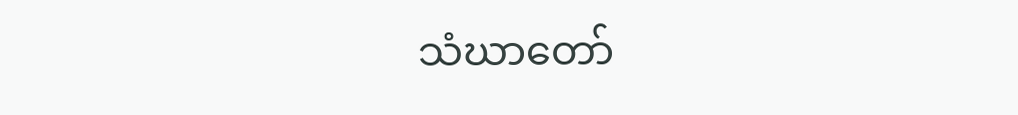သံဃာတော်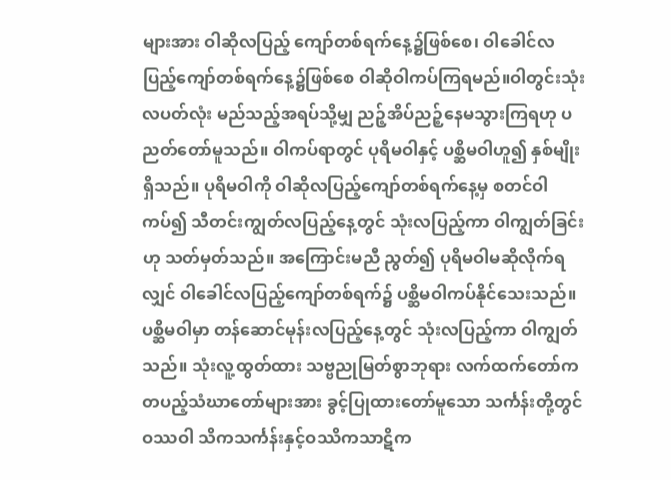များအား ဝါဆိုလပြည့် ကျော်တစ်ရက်နေ့၌ဖြစ်စေ၊ ဝါခေါင်လပြည့်ကျော်တစ်ရက်နေ့၌ဖြစ်စေ ဝါဆိုဝါကပ်ကြရမည်။ဝါတွင်းသုံးလပတ်လုံး မည်သည့်အရပ်သို့မျှ ညဉ့်အိပ်ညဉ့်နေမသွားကြရဟု ပညတ်တော်မူသည်။ ဝါကပ်ရာတွင် ပုရိမဝါနှင့် ပစ္ဆိမဝါဟူ၍ နှစ်မျိုးရှိသည်။ ပုရိမဝါကို ဝါဆိုလပြည့်ကျော်တစ်ရက်နေ့မှ စတင်ဝါကပ်၍ သီတင်းကျွတ်လပြည့်နေ့တွင် သုံးလပြည့်ကာ ဝါကျွတ်ခြင်းဟု သတ်မှတ်သည်။ အကြောင်းမညီ ညွတ်၍ ပုရိမဝါမဆိုလိုက်ရလျှင် ဝါခေါင်လပြည့်ကျော်တစ်ရက်၌ ပစ္ဆိမဝါကပ်နိုင်သေးသည်။ပစ္ဆိမဝါမှာ တန်ဆောင်မုန်းလပြည့်နေ့တွင် သုံးလပြည့်ကာ ဝါကျွတ်သည်။ သုံးလူ့ထွတ်ထား သဗ္ဗညုမြတ်စွာဘုရား လက်ထက်တော်က တပည့်သံဃာတော်များအား ခွင့်ပြုထားတော်မူသော သင်္ကန်းတို့တွင်ဝဿဝါ သိကသင်္ကန်းနှင့်ဝဿိကသာဋိက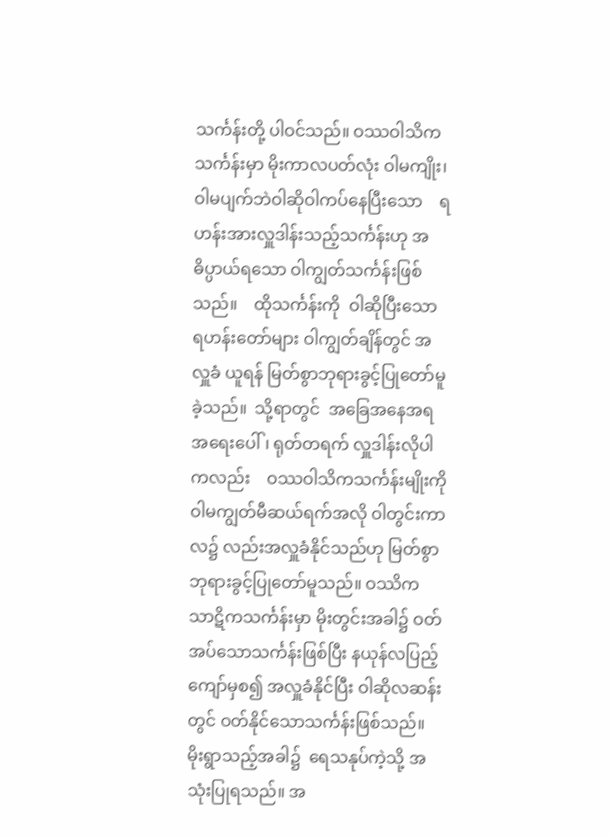သင်္ကန်းတို့ ပါဝင်သည်။ ဝဿဝါသိကသင်္ကန်းမှာ မိုးကာလပတ်လုံး ဝါမကျိုး၊ ဝါမပျက်ဘဲဝါဆိုဝါကပ်နေပြီးသော    ရဟန်းအားလှူဒါန်းသည့်သင်္ကန်းဟု အဓိပ္ပာယ်ရသော ဝါကျွတ်သင်္ကန်းဖြစ်သည်။    ထိုသင်္ကန်းကို  ဝါဆိုပြီးသော ရဟန်းတော်များ ဝါကျွတ်ချိန်တွင် အလှူခံ ယူရန် မြတ်စွာဘုရားခွင့်ပြုတော်မူခဲ့သည်။  သို့ရာတွင်  အခြေအနေအရ အရေးပေါ်၊ ရုတ်တရက် လှူဒါန်းလိုပါကလည်း    ဝဿဝါသိကသင်္ကန်းမျိုးကို ဝါမကျွတ်မီဆယ်ရက်အလို ဝါတွင်းကာလ၌ လည်းအလှူခံနိုင်သည်ဟု မြတ်စွာဘုရားခွင့်ပြုတော်မူသည်။ ဝဿိက သာဋိကသင်္ကန်းမှာ မိုးတွင်းအခါ၌ ဝတ်အပ်သောသင်္ကန်းဖြစ်ပြီး နယုန်လပြည့်ကျော်မှစ၍ အလှူခံနိုင်ပြီး ဝါဆိုလဆန်းတွင် ဝတ်နိုင်သောသင်္ကန်းဖြစ်သည်။ မိုးရွာသည့်အခါ၌  ရေသနုပ်ကဲ့သို့ အသုံးပြုရသည်။ အ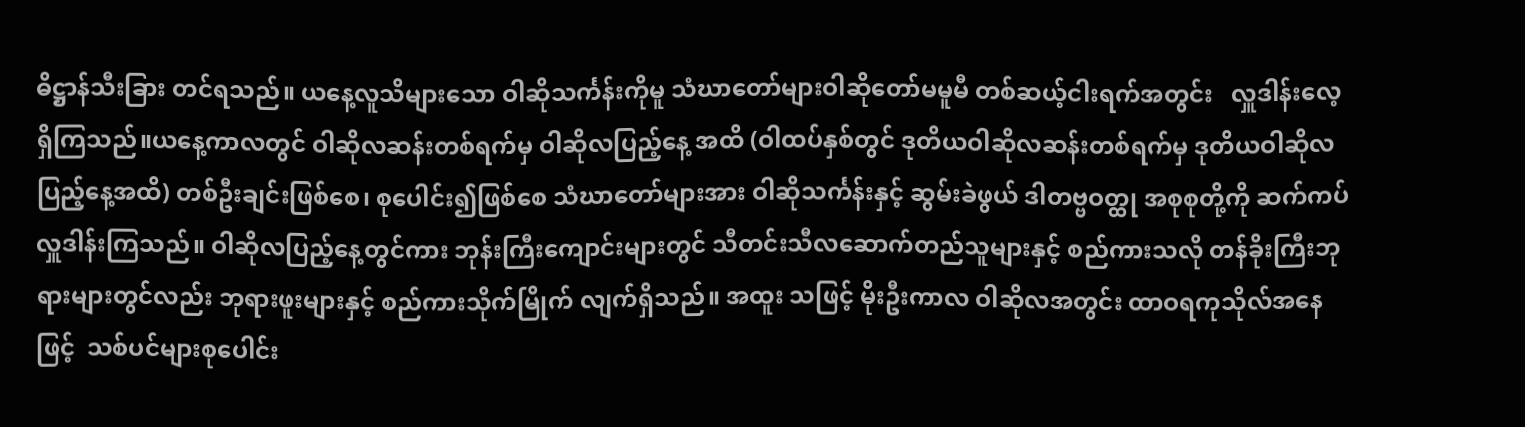ဓိဋ္ဌာန်သီးခြား တင်ရသည်။ ယနေ့လူသိများသော ဝါဆိုသင်္ကန်းကိုမူ သံဃာတော်များဝါဆိုတော်မမူမီ တစ်ဆယ့်ငါးရက်အတွင်း   လှူဒါန်းလေ့ ရှိကြသည်။ယနေ့ကာလတွင် ဝါဆိုလဆန်းတစ်ရက်မှ ဝါဆိုလပြည့်နေ့ အထိ (ဝါထပ်နှစ်တွင် ဒုတိယဝါဆိုလဆန်းတစ်ရက်မှ ဒုတိယဝါဆိုလပြည့်နေ့အထိ) တစ်ဦးချင်းဖြစ်စေ၊ စုပေါင်း၍ဖြစ်စေ သံဃာတော်များအား ဝါဆိုသင်္ကန်းနှင့် ဆွမ်းခဲဖွယ် ဒါတဗ္ဗဝတ္ထု အစုစုတို့ကို ဆက်ကပ်လှူဒါန်းကြသည်။ ဝါဆိုလပြည့်နေ့တွင်ကား ဘုန်းကြီးကျောင်းများတွင် သီတင်းသီလဆောက်တည်သူများနှင့် စည်ကားသလို တန်ခိုးကြီးဘုရားများတွင်လည်း ဘုရားဖူးများနှင့် စည်ကားသိုက်မြိုက် လျက်ရှိသည်။ အထူး သဖြင့် မိုးဦးကာလ ဝါဆိုလအတွင်း ထာဝရကုသိုလ်အနေဖြင့်  သစ်ပင်များစုပေါင်း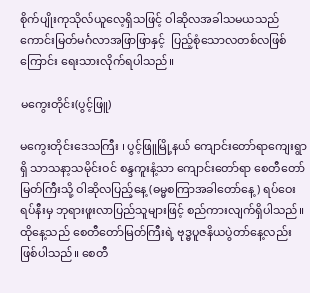စိုက်ပျိုးကုသိုလ်ယူလေ့ရှိသဖြင့် ဝါဆိုလအခါသမယသည် ကောင်းမြတ်မင်္ဂလာအဖြာဖြာနှင့်  ပြည့်စုံသောလတစ်လဖြစ် ကြောင်း ရေးသားလိုက်ရပါသည်။

မကွေးတိုင်း(ပွင့်ဖြူ)

မကွေးတိုင်းဒေသကြီး ၊ ပွင့်ဖြူမြို့နယ် ကျောင်းတော်ရာကျေးရွာရှိ သာသနာ့သမိုင်းဝင် စန္ဒကူးနံ့သာ ကျောင်းတော်ရာ စေတီတော်မြတ်ကြီးသို့ ဝါဆိုလပြည့်နေ့ (ဓမ္မစကြာအခါတော်နေ့) ရပ်ဝေးရပ်နီးမှ ဘုရားဖူးလာပြည်သူများဖြင့် စည်ကားလျက်ရှိပါသည်။ ထိုနေ့သည် ‌စေတီတော်မြတ်ကြီးရဲ့ ဗုဒ္ဓပူဇနိယပွဲတာ်နေ့လည်း ဖြစ်ပါသည်။ စေတီ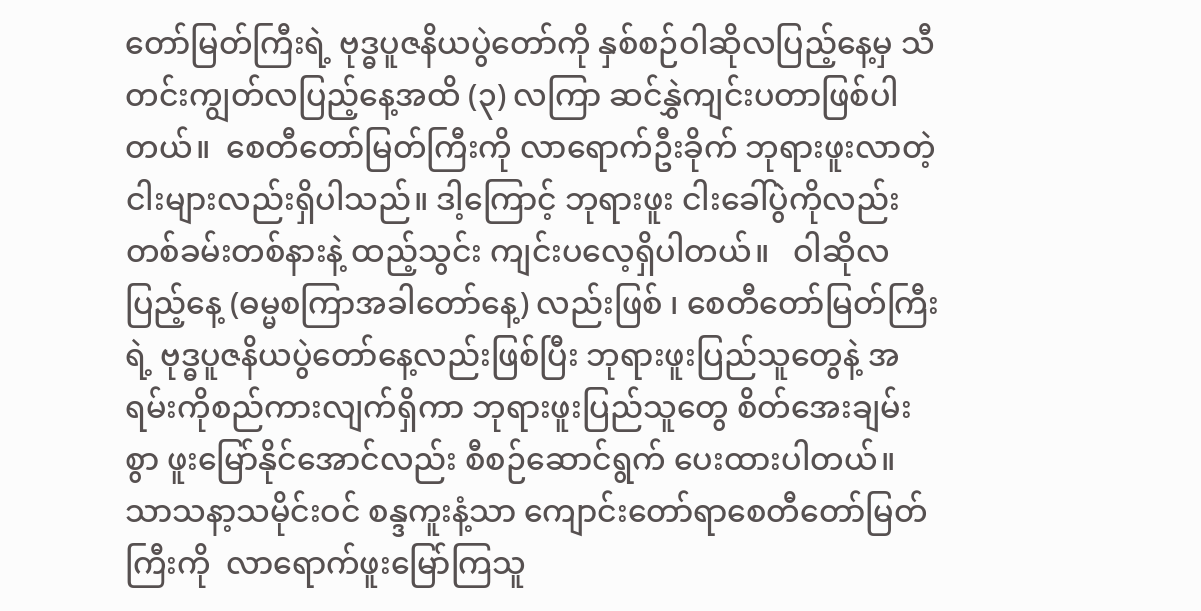တော်မြတ်ကြီးရဲ့ ဗုဒ္ဓပူဇနိယပွဲတော်ကို နှစ်စဉ်ဝါဆိုလပြည့်နေ့မှ သီတင်းကျွတ်လပြည့်နေ့အထိ (၃) လကြာ ဆင်နွှဲကျင်းပတာဖြစ်ပါတယ်။  စေတီတော်မြတ်ကြီးကို လာရောက်ဦးခိုက် ဘုရားဖူးလာတဲ့ ငါးများလည်း‌ရှိပါသည်။ ဒါ့ကြောင့် ဘုရားဖူး ငါးခေါ်ပွဲကိုလည်း တစ်ခမ်းတစ်နားနဲ့ ထည့်သွင်း ကျင်းပလေ့ရှိပါတယ်။   ဝါဆိုလပြည့်နေ့ (ဓမ္မစကြာအခါတော်နေ့) လည်းဖြစ် ၊ စေတီတော်မြတ်ကြီးရဲ့ ဗုဒ္ဓပူဇနိယပွဲတော်နေ့လည်းဖြစ်ပြီး ဘုရားဖူးပြည်သူတွေနဲ့ အရမ်းကိုစည်ကားလျက်ရှိကာ ဘုရားဖူးပြည်သူတွေ စိတ်အေးချမ်းစွာ ဖူးမြော်နိုင်အောင်လည်း စီစဉ်ဆောင်ရွက် ပေးထားပါတယ်။ သာသနာ့သမိုင်းဝင် စန္ဒကူးနံ့သာ ကျောင်းတော်ရာစေတီတော်မြတ်ကြီးကို  လာရောက်ဖူးမြော်ကြသူ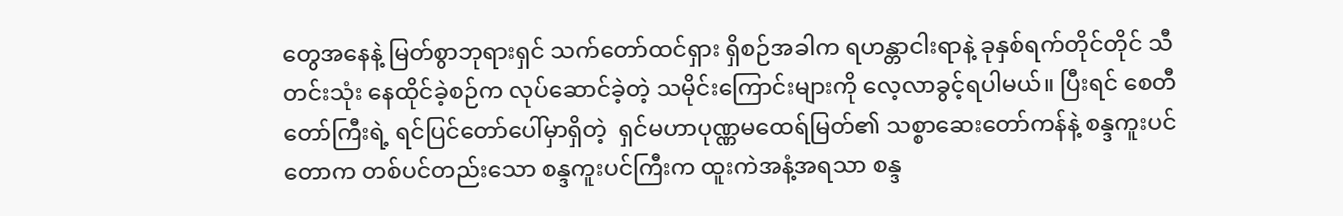တွေအနေနဲ့ မြတ်စွာဘုရားရှင် သက်တော်ထင်ရှား ရှိစဉ်အခါက ရဟန္တာငါးရာနဲ့ ခုနှစ်ရက်တိုင်တိုင် သီတင်းသုံး နေထိုင်ခဲ့စဉ်က လုပ်ဆောင်ခဲ့တဲ့ သမိုင်းကြောင်းများကို လေ့လာခွင့်ရပါမယ်။ ပြီးရင် စေတီတော်ကြီးရဲ့ ရင်ပြင်တော်ပေါ်မှာရှိတဲ့  ရှင်မဟာပုဏ္ဏမထေရ်မြတ်၏ သစ္စာဆေးတော်ကန်နဲ့ စန္ဒကူးပင်တောက တစ်ပင်တည်းသော စန္ဒကူးပင်ကြီးက ထူးကဲအနံ့အရသာ စန္ဒ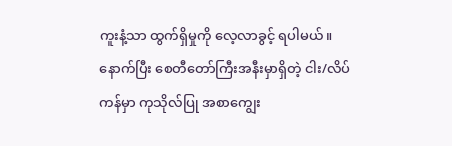ကူးနံ့သာ ထွက်ရှိမှုကို လေ့လာခွင့် ရပါမယ်။ နောက်ပြီး စေတီတော်ကြီးအနီးမှာရှိတဲ့ ငါး/လိပ်ကန်မှာ ကုသိုလ်ပြု အစာကျွေး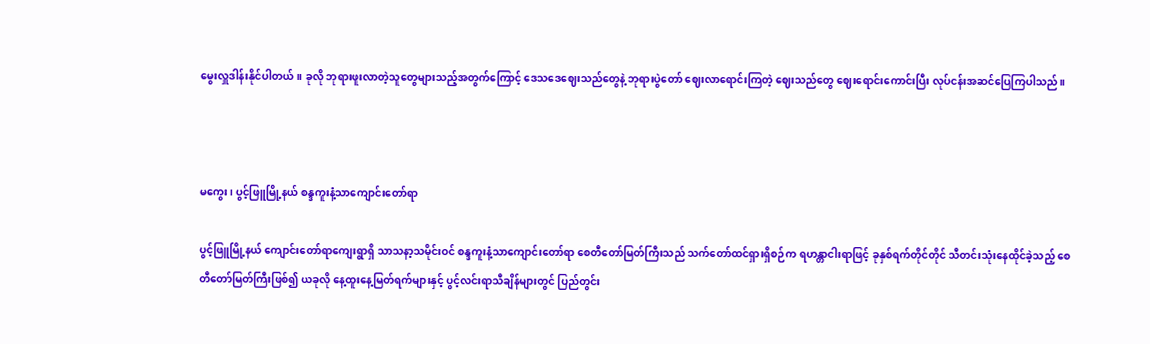မွေးလှူဒါန်းနိုင်ပါတယ်။ ခုလို ဘုရားဖူးလာတဲ့သူတွေများသည့်အတွက်ကြောင့် ဒေသဒေဈေးသည်တွေနဲ့ ဘုရားပွဲတော် ဈေးလာရောင်းကြတဲ့ ဈေးသည်တွေ ဈေးရောင်းကောင်းပြီး လုပ်ငန်းအဆင်ပြေကြပါသည်။



မကွေး၊ ပွင့်ဖြူမြို့နယ် စန္ဒကူးနံ့သာကျောင်းတော်ရာ

ပွင့်ဖြူမြို့နယ် ကျောင်းတော်ရာကျေးရွာရှိ သာသနာ့သမိုင်းဝင် စန္ဒကူးနံ့သာကျောင်းတော်ရာ စေတီတော်မြတ်ကြီးသည် သက်တော်ထင်ရှားရှိစဉ်က ရဟန္တာငါးရာဖြင့် ခုနှစ်ရက်တိုင်တိုင် သီတင်းသုံးနေထိုင်ခဲ့သည့် စေတီတော်မြတ်ကြီးဖြစ်၍ ယခုလို နေ့ထူးနေ့မြတ်ရက်များနှင့် ပွင့်လင်းရာသီချိန်များတွင် ပြည်တွင်း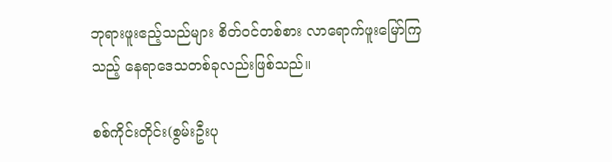ဘုရားဖူးဧည့်သည်များ စိတ်ဝင်တစ်စား လာရောက်ဖူးမြော်ကြသည့် နေရာဒေသတစ်ခုလည်းဖြစ်သည်။

စစ်ကိုင်းတိုင်း(စွမ်းဦးပု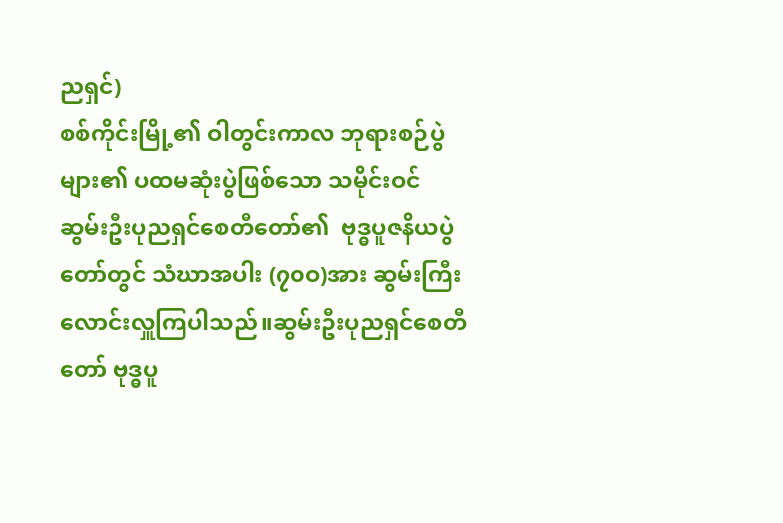ညရှင်)
စစ်ကိုင်းမြို့၏ ဝါတွင်းကာလ ဘုရားစဉ်ပွဲများ၏ ပထမဆုံးပွဲဖြစ်သော သမိုင်းဝင် ဆွမ်းဦးပုညရှင်စေတီတော်၏  ဗုဒ္ဓပူဇနိယပွဲတော်တွင် သံဃာအပါး (၇၀ဝ)အား ဆွမ်းကြီးလောင်းလှူကြပါသည်။ဆွမ်းဦးပုညရှင်စေတီတော် ဗုဒ္ဓပူ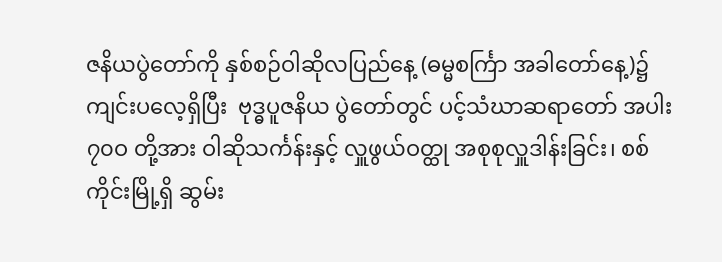ဇနိယပွဲတော်ကို နှစ်စဉ်ဝါဆိုလပြည်နေ့ (ဓမ္မစင်္ကြာ အခါတော်နေ့)၌  ကျင်းပလေ့ရှိပြီး  ဗုဒ္ဓပူဇနိယ ပွဲတော်တွင် ပင့်သံဃာဆရာတော် အပါး ၇၀ဝ တို့အား ဝါဆိုသင်္ကန်းနှင့် လှူဖွယ်ဝတ္ထု အစုစုလှူဒါန်းခြင်း၊ စစ်ကိုင်းမြို့ရှိ ဆွမ်း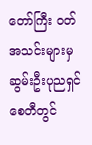တော်ကြီး ဝတ်အသင်းများမှ ဆွမ်းဦးပုညရှင်စေတီတွင်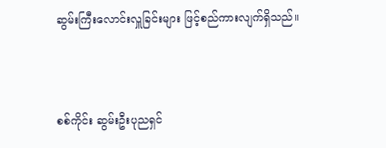ဆွမ်းကြီးလောင်းလှူခြင်းများ ဖြင့်စည်ကားလျက်ရှိသည်။



စစ်ကိုင်း ဆွမ်းဦးပုညရှင်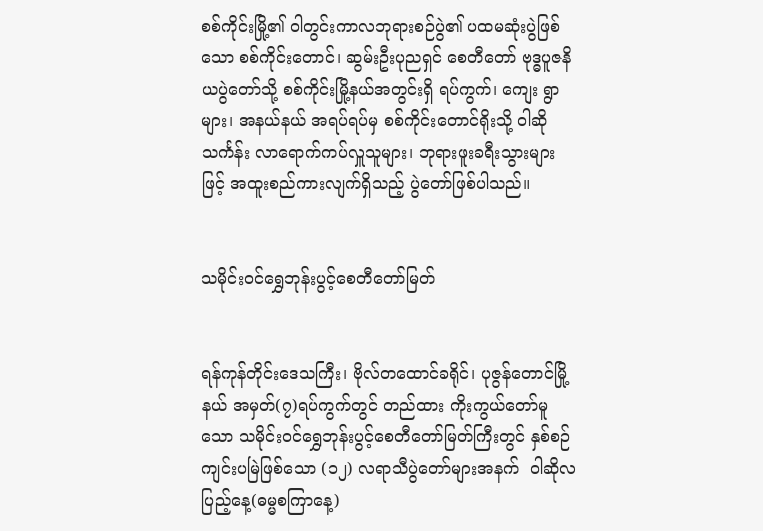စစ်ကိုင်းမြို့၏ ဝါတွင်းကာလဘုရားစဉ်ပွဲ၏ ပထမဆုံးပွဲဖြစ်သော စစ်ကိုင်းတောင်၊ ဆွမ်းဦးပုညရှင် စေတီတော် ဗုဒ္ဓပူဇနိယပွဲတော်သို့ စစ်ကိုင်းမြို့နယ်အတွင်းရှိ ရပ်ကွက်၊ ကျေး ရွာများ၊ အနယ်နယ် အရပ်ရပ်မှ စစ်ကိုင်းတောင်ရိုးသို့ ဝါဆိုသင်္ကန်း လာရောက်ကပ်လှူသူများ၊ ဘုရားဖူးခရီးသွားများဖြင့် အထူးစည်ကားလျက်ရှိသည့် ပွဲတော်ဖြစ်ပါသည်။


သမိုင်းဝင်ရွှေဘုန်းပွင့်စေတီတော်မြတ်


ရန်ကုန်တိုင်းဒေသကြီး၊ ဗိုလ်တထောင်ခရိုင်၊ ပုဇွန်တောင်မြို့နယ် အမှတ်(၇)ရပ်ကွက်တွင် တည်ထား ကိုးကွယ်တော်မူသော သမိုင်းဝင်ရွှေဘုန်းပွင့်စေတီတော်မြတ်ကြီးတွင် နှစ်စဉ်ကျင်းပမြဲဖြစ်သော (၁၂) လရာသီပွဲတော်များအနက်  ဝါဆိုလပြည့်နေ့(ဓမ္မစကြာနေ့)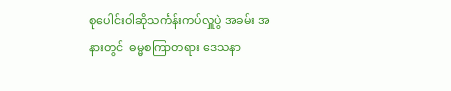စုပေါင်းဝါဆိုသင်္ကန်းကပ်လှူပွဲ အခမ်း အနားတွင်  ဓမ္မစကြာတရား ဒေသနာ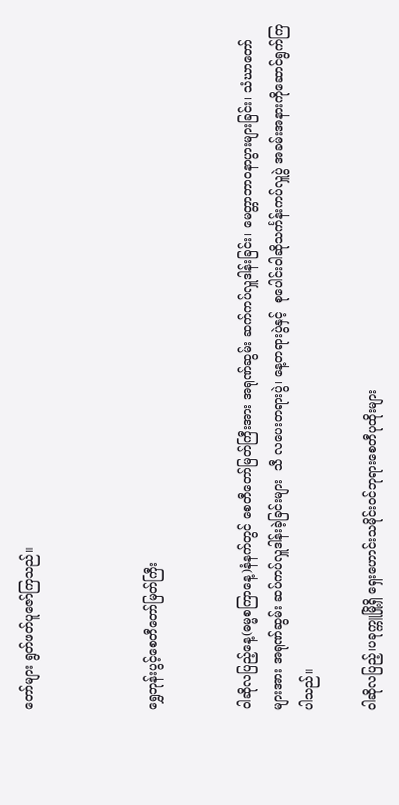တော်များ ရွတ်ဖတ်ပူဇော်ကြသည်။



ရွှေဘုန်းပွင့်စေတီတော်မြတ်ကြီး


ဝါဆိုလပြည့်နေ့(ဓမ္မစကြာနေ့)နံနက်တွင် စေတီတော်မြတ်ကြီးအား အရုဏ်ဆွမ်း ဆက်ကပ်လှူဒါန်းခြင်း၊ မေတ္တာဘာဝနာပွားများခြင်း၊ သံဃာတော်များအား အရုဏ်ဆွမ်း ဆပ်ကပ်လှူဒါန်းခဲ့ခြင်းများ  သီ လပေးတရားပွဲ၊ နေ့တရားပွဲနှင့်  စုပေါင်းဝါဆိုသင်္ကန်းကပ်လှူပွဲ အခမ်းအနားကိုဆောင်ရွက်ကြပါသည်။

ဝါဆိုလပြည့်၊ပခုက္ကူမြို့ရှိ ရှေးဟောင်းသမိုင်းဝင်ဘုရားစေတီပုထိုးများ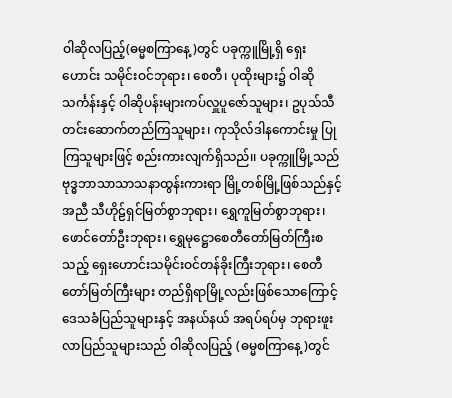ဝါဆိုလပြည့်(ဓမ္မစကြာနေ့)တွင် ပခုက္ကူမြို့ရှိ ရှေးဟောင်း သမိုင်းဝင်ဘုရား၊ စေတီ၊ ပုထိုးများ၌ ဝါဆို သင်္ကန်းနှင့် ဝါဆိုပန်းများကပ်လှူပူဇော်သူများ၊ ဥပုသ်သီတင်းဆောက်တည်ကြသူများ၊ ကုသိုလ်ဒါနကောင်းမှု ပြုကြသူများဖြင့် စည်းကားလျက်ရှိသည်၊၊ ပခုက္ကူမြို့သည် ဗုဒ္ဓဘာသာသာသနာထွန်းကားရာ မြို့တစ်မြို့ဖြစ်သည်နှင့်အညီ သီဟိုဠ်ရှင်မြတ်စွာဘုရား၊ ရွှေကူမြတ်စွာဘုရား၊ ဖောင်တော်ဦးဘုရား၊ ရွှေမုဋ္ဌောစေတီတော်မြတ်ကြီးစသည့် ရှေးဟောင်းသမိုင်းဝင်တန်ခိုးကြီးဘုရား၊ စေတီတော်မြတ်ကြီးများ တည်ရှိရာမြို့လည်းဖြစ်သောကြောင့်ဒေသခံပြည်သူများနှင့် အနယ်နယ် အရပ်ရပ်မှ ဘုရားဖူးလာပြည်သူများသည် ဝါဆိုလပြည့် (ဓမ္မစကြာနေ့)တွင်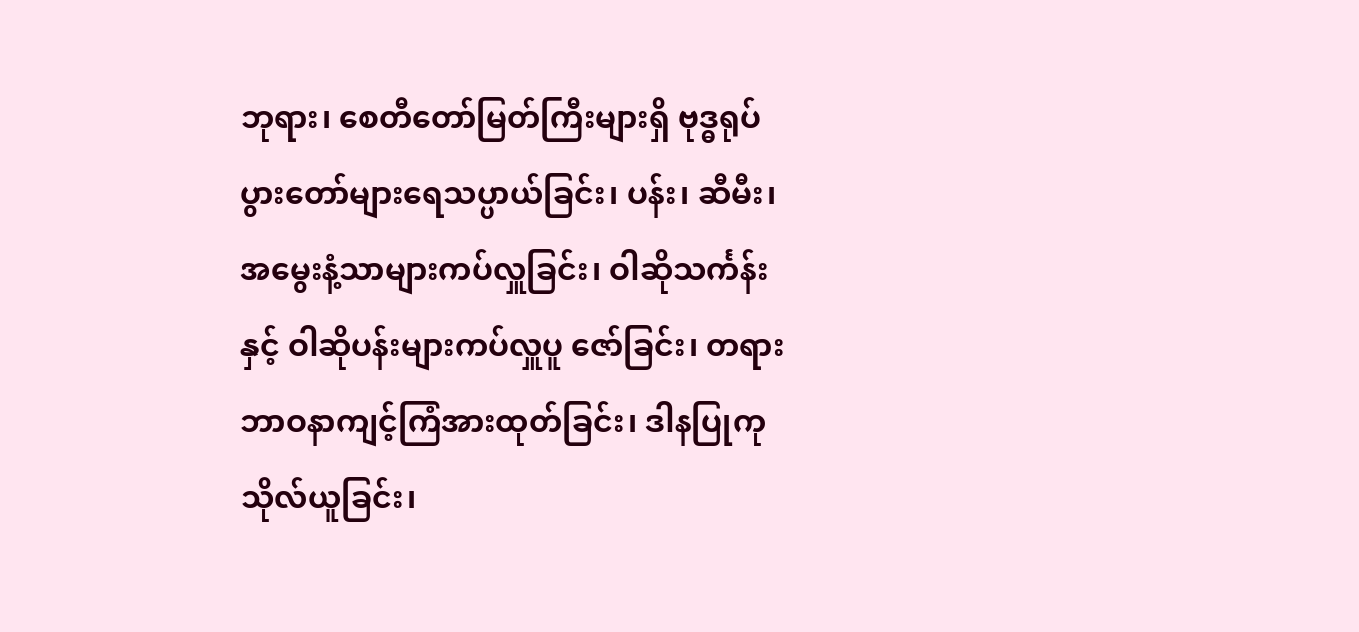ဘုရား၊ စေတီတော်မြတ်ကြီးများရှိ ဗုဒ္ဓရုပ်ပွားတော်များရေသပ္ပာယ်ခြင်း၊ ပန်း၊ ဆီမီး၊ အမွေးနံ့သာများကပ်လှူခြင်း၊ ဝါဆိုသင်္ကန်းနှင့် ဝါဆိုပန်းများကပ်လှူပူ ဇော်ခြင်း၊ တရားဘာဝနာကျင့်ကြံအားထုတ်ခြင်း၊ ဒါနပြုကုသိုလ်ယူခြင်း၊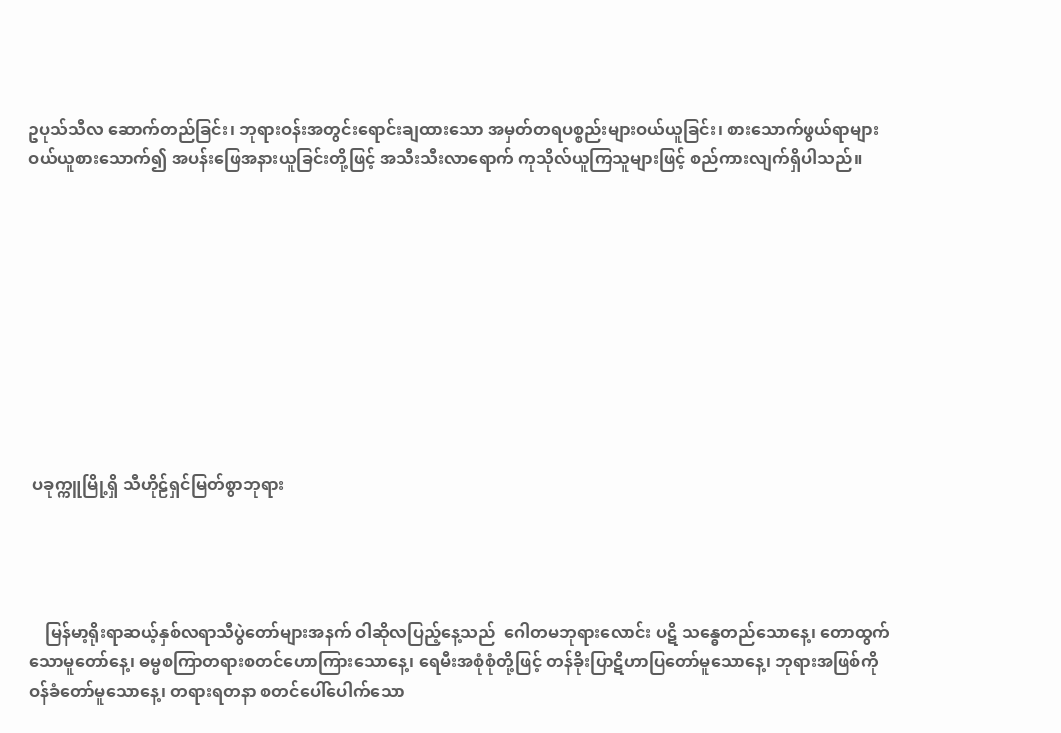ဥပုသ်သီလ ဆောက်တည်ခြင်း၊ ဘုရားဝန်းအတွင်းရောင်းချထားသော အမှတ်တရပစ္စည်းများဝယ်ယူခြင်း၊ စားသောက်ဖွယ်ရာများ ဝယ်ယူစားသောက်၍ အပန်းဖြေအနားယူခြင်းတို့ဖြင့် အသီးသီးလာရောက် ကုသိုလ်ယူကြသူများဖြင့် စည်ကားလျက်ရှိပါသည်။










 ပခုက္ကူမြို့ရှိ သီဟိုဠ်ရှင်မြတ်စွာဘုရား




    မြန်မာ့ရိုးရာဆယ့်နှစ်လရာသီပွဲတော်များအနက် ဝါဆိုလပြည့်နေ့သည်  ဂေါတမဘုရားလောင်း ပဋိ သန္ဓေတည်သောနေ့၊ တောထွက်သောမူတော်နေ့၊ ဓမ္မစကြာတရားစတင်ဟောကြားသောနေ့၊ ရေမီးအစုံစုံတို့ဖြင့် တန်ခိုးပြာဋိဟာပြတော်မူသောနေ့၊ ဘုရားအဖြစ်ကို ဝန်ခံတော်မူသောနေ့၊ တရားရတနာ စတင်ပေါ်ပေါက်သော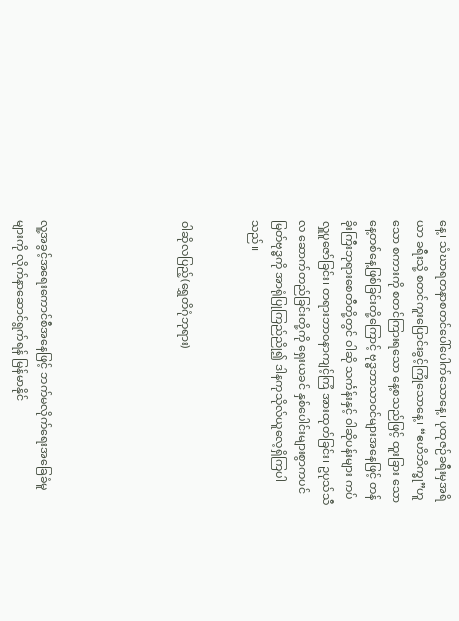နေ့၊ သံဃာရတနာစတင်ပေါ်ပေါက်သောနေ့၊ ပုထုဇဉ်ခရီးမှအရိယာ ခရီးသို့ စတင်ကူးပြောင်းခွင့်ကြုံသောနေ့၊ “ဧဟိဘိက္ခု”ဟူသော စကားကို စတင်ကြားရသော နေ့စသည်ဖြင့် ထူးခြား သောနေ့တစ်နေ့ဖြစ်ခြင်းတို့ကြောင့် ဗုဒ္ဓဘာသာဝင်များအနေဖြင့် တန်ခိုးကြီးဘုရားစေတီတို့တွင် ဝါဆို သင်္ကန်းနှင့် ဝါဆိုပန်းများ ကပ်လှူပူဇော်ခြင်း၊ တရားဘာဝနာကျင့်ကြံ အားထုတ်ခြင်း၊ ဥပုသ်သီလ ဆောက်တည်ခြင်းတို့ကို ရှေးယခင် နှစ်ပေါင်းများစွာကပင် မြတ်ဗုဒ္ဓကို အာရုံပြုကြည်ညို၍ ဒါနကုသိုလ်ယူလေ့ရှိကြပါသည်။


ဝါဆိုလပြည့်(ရွှေတိဂုံဘုရား)





လူ့အခွင့်အရေးကောင်စီအနေဖြင့် ဘက်မလိုက်ရေးအခြေခံမူများကို လိုက်နာဆောင်ရွက်ရန် မြန်မာနိုင်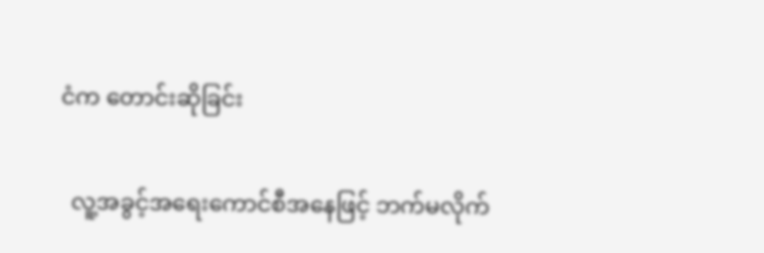ငံက တောင်းဆိုခြင်း

  လူ့အခွင့်အရေးကောင်စီအနေဖြင့် ဘက်မလိုက်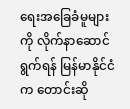ရေးအခြေခံမူများကို လိုက်နာဆောင်ရွက်ရန် မြန်မာနိုင်ငံက တောင်းဆို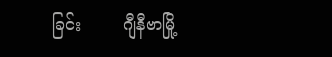ခြင်း        ဂျီနီဗာမြို့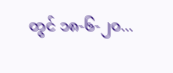တွင် ၁၈-၆-၂၀...